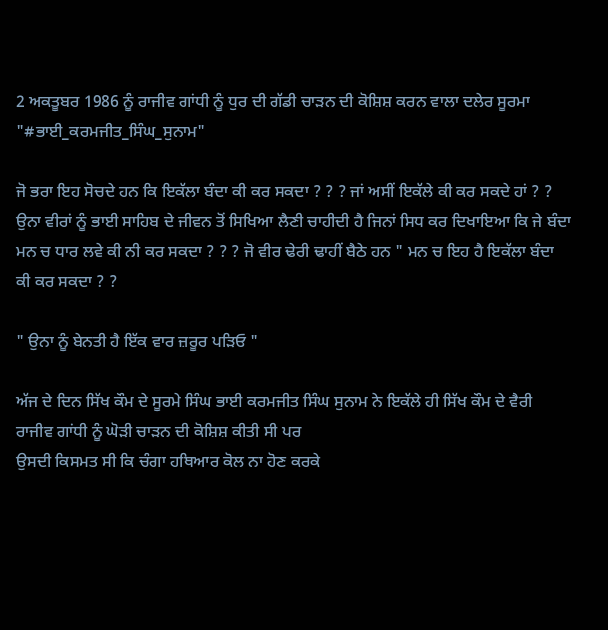2 ਅਕਤੂਬਰ 1986 ਨੂੰ ਰਾਜੀਵ ਗਾਂਧੀ ਨੂੰ ਧੁਰ ਦੀ ਗੱਡੀ ਚਾੜਨ ਦੀ ਕੋਸ਼ਿਸ਼ ਕਰਨ ਵਾਲਾ ਦਲੇਰ ਸੂਰਮਾ "#ਭਾਈ_ਕਰਮਜੀਤ_ਸਿੰਘ_ਸੁਨਾਮ"

ਜੋ ਭਰਾ ਇਹ ਸੋਚਦੇ ਹਨ ਕਿ ਇਕੱਲਾ ਬੰਦਾ ਕੀ ਕਰ ਸਕਦਾ ? ? ? ਜਾਂ ਅਸੀਂ ਇਕੱਲੇ ਕੀ ਕਰ ਸਕਦੇ ਹਾਂ ? ? ਉਨਾ ਵੀਰਾਂ ਨੂੰ ਭਾਈ ਸਾਹਿਬ ਦੇ ਜੀਵਨ ਤੋਂ ਸਿਖਿਆ ਲੈਣੀ ਚਾਹੀਦੀ ਹੈ ਜਿਨਾਂ ਸਿਧ ਕਰ ਦਿਖਾਇਆ ਕਿ ਜੇ ਬੰਦਾ
ਮਨ ਚ ਧਾਰ ਲਵੇ ਕੀ ਨੀ ਕਰ ਸਕਦਾ ? ? ? ਜੋ ਵੀਰ ਢੇਰੀ ਢਾਹੀਂ ਬੈਠੇ ਹਨ " ਮਨ ਚ ਇਹ ਹੈ ਇਕੱਲਾ ਬੰਦਾ ਕੀ ਕਰ ਸਕਦਾ ? ?

" ਉਨਾ ਨੂੰ ਬੇਨਤੀ ਹੈ ਇੱਕ ਵਾਰ ਜ਼ਰੂਰ ਪੜਿਓ "

ਅੱਜ ਦੇ ਦਿਨ ਸਿੱਖ ਕੌਮ ਦੇ ਸੂਰਮੇ ਸਿੰਘ ਭਾਈ ਕਰਮਜੀਤ ਸਿੰਘ ਸੁਨਾਮ ਨੇ ਇਕੱਲੇ ਹੀ ਸਿੱਖ ਕੌਮ ਦੇ ਵੈਰੀ ਰਾਜੀਵ ਗਾਂਧੀ ਨੂੰ ਘੋੜੀ ਚਾੜਨ ਦੀ ਕੋਸ਼ਿਸ਼ ਕੀਤੀ ਸੀ ਪਰ
ਉਸਦੀ ਕਿਸਮਤ ਸੀ ਕਿ ਚੰਗਾ ਹਥਿਆਰ ਕੋਲ ਨਾ ਹੋਣ ਕਰਕੇ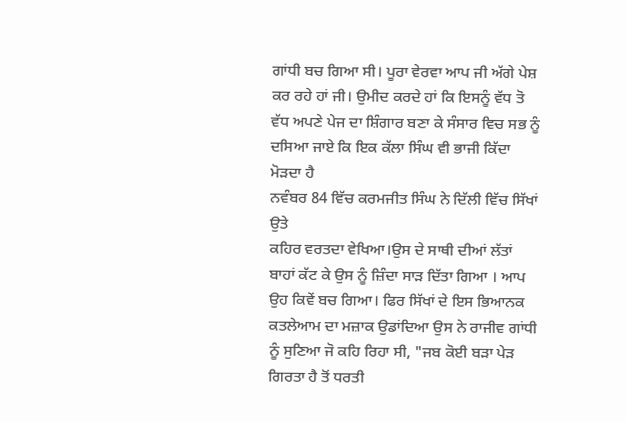ਗਾਂਧੀ ਬਚ ਗਿਆ ਸੀ। ਪੂਰਾ ਵੇਰਵਾ ਆਪ ਜੀ ਅੱਗੇ ਪੇਸ਼ ਕਰ ਰਹੇ ਹਾਂ ਜੀ। ਉਮੀਦ ਕਰਦੇ ਹਾਂ ਕਿ ਇਸਨੂੰ ਵੱਧ ਤੋ ਵੱਧ ਅਪਣੇ ਪੇਜ ਦਾ ਸ਼ਿੰਗਾਰ ਬਣਾ ਕੇ ਸੰਸਾਰ ਵਿਚ ਸਭ ਨੂੰ ਦਸਿਆ ਜਾਏ ਕਿ ਇਕ ਕੱਲਾ ਸਿੰਘ ਵੀ ਭਾਜੀ ਕਿੱਦਾ ਮੋੜਦਾ ਹੈ
ਨਵੰਬਰ 84 ਵਿੱਚ ਕਰਮਜੀਤ ਸਿੰਘ ਨੇ ਦਿੱਲੀ ਵਿੱਚ ਸਿੱਖਾਂ ਉਤੇ
ਕਹਿਰ ਵਰਤਦਾ ਵੇਖਿਆ।ਉਸ ਦੇ ਸਾਥੀ ਦੀਆਂ ਲੱਤਾਂ ਬਾਹਾਂ ਕੱਟ ਕੇ ਉਸ ਨੂੰ ਜ਼ਿੰਦਾ ਸਾੜ ਦਿੱਤਾ ਗਿਆ । ਆਪ ਉਹ ਕਿਵੇਂ ਬਚ ਗਿਆ। ਫਿਰ ਸਿੱਖਾਂ ਦੇ ਇਸ ਭਿਆਨਕ ਕਤਲੇਆਮ ਦਾ ਮਜ਼ਾਕ ਉਡਾਂਦਿਆ ਉਸ ਨੇ ਰਾਜੀਵ ਗਾਂਧੀ ਨੂੰ ਸੁਣਿਆ ਜੋ ਕਹਿ ਰਿਹਾ ਸੀ, "ਜਬ ਕੋਈ ਬੜਾ ਪੇੜ ਗਿਰਤਾ ਹੈ ਤੋਂ ਧਰਤੀ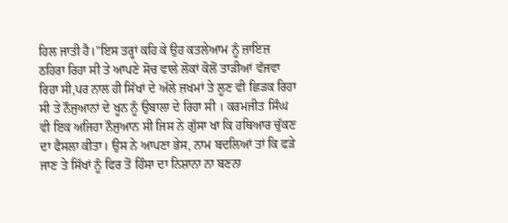ਹਿਲ ਜਾਤੀ ਹੈ।"ਇਸ ਤਰ੍ਹਾਂ ਕਹਿ ਕੇ ਉਹ ਕਤਲੇਆਮ ਨੂੰ ਜ਼ਾਇਜ਼
ਠਹਿਰਾ ਰਿਹਾ ਸੀ ਤੇ ਆਪਣੇ ਸੋਚ ਵਾਲੇ ਲੋਕਾਂ ਕੋਲੋਂ ਤਾੜੀਆਂ ਵੱਜਵਾ ਰਿਹਾ ਸੀ,ਪਰ ਨਾਲ ਹੀ ਸਿੱਖਾਂ ਦੇ ਅੱਲੇ ਜ਼ਖਮਾਂ ਤੇ ਲੂਣ ਵੀ ਛਿੜਕ ਰਿਹਾ ਸੀ ਤੇ ਨੌਜੁਆਨਾਂ ਦੇ ਖੂਨ ਨੂੰ ਉਬਾਲਾ ਦੇ ਰਿਹਾ ਸੀ । ਕਰਮਜੀਤ ਸਿੰਘ ਵੀ ਇਕ ਅਜਿਹਾ ਨੌਜੁਆਨ ਸੀ ਜਿਸ ਨੇ ਗੁੱਸਾ ਖਾ ਕਿ ਹਥਿਆਰ ਚੁੱਕਣ ਦਾ ਫੈਸਲਾ ਕੀਤਾ। ਉਸ ਨੇ ਆਪਣਾ ਭੇਸ, ਨਾਮ ਬਦਲਿਆਂ ਤਾਂ ਕਿ ਫੜੇ
ਜਾਣ ਤੇ ਸਿੱਖਾਂ ਨੂੰ ਫਿਰ ਤੋਂ ਹਿੰਸਾ ਦਾ ਨਿਸ਼ਾਨਾ ਨਾ ਬਣਨਾ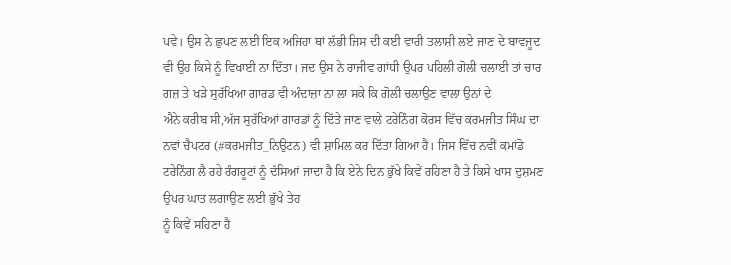ਪਵੇ। ਉਸ ਨੇ ਛੁਪਣ ਲਈ ਇਕ ਅਜਿਹਾ ਥਾਂ ਲੱਭੀ ਜਿਸ ਦੀ ਕਈ ਵਾਰੀ ਤਲਾਸ਼ੀ ਲਏ ਜਾਣ ਦੇ ਬਾਵਜੂਦ ਵੀ ਉਹ ਕਿਸੇ ਨੂੰ ਵਿਖਾਈ ਨਾ ਦਿੱਤਾ। ਜਦ ਉਸ ਨੇ ਰਾਜੀਵ ਗਾਂਧੀ ਉਪਰ ਪਹਿਲੀ ਗੋਲੀ ਚਲਾਈ ਤਾਂ ਚਾਰ ਗਜ਼ ਤੇ ਖੜੇ ਸੁਰੱਖਿਆ ਗਾਰਡ ਵੀ ਅੰਦਾਜ਼ਾ ਨਾ ਲਾ ਸਕੇ ਕਿ ਗੋਲੀ ਚਲਾਉਣ ਵਾਲਾ ਉਨਾਂ ਦੇ
ਐਨੇ ਕਰੀਬ ਸੀ,ਅੱਜ ਸੁਰੱਖਿਆਂ ਗਾਰਡਾਂ ਨੂੰ ਦਿੱਤੇ ਜਾਣ ਵਾਲੇ ਟਰੇਨਿੰਗ ਕੋਰਸ ਵਿੱਚ ਕਰਮਜੀਤ ਸਿੰਘ ਦਾ ਨਵਾਂ ਚੈਪਟਰ (#ਕਰਮਜੀਤ_ਨਿਉਟਨ) ਵੀ ਸ਼ਾਮਿਲ ਕਰ ਦਿੱਤਾ ਗਿਆ ਹੈ। ਜਿਸ ਵਿੱਚ ਨਵੀਂ ਕਮਾਂਡੋ ਟਰੇਨਿੰਗ ਲੈ ਰਹੇ ਰੰਗਰੂਟਾਂ ਨੂੰ ਦੱਸਿਆਂ ਜਾਦਾ ਹੈ ਕਿ ਏਨੇ ਦਿਨ ਭੁੱਖੇ ਕਿਵੇਂ ਰਹਿਣਾ ਹੈ ਤੇ ਕਿਸੇ ਖਾਸ ਦੁਸ਼ਮਣ ਉਪਰ ਘਾਤ ਲਗਾਉਣ ਲਈ ਭੁੱਖੇ ਤੇਹ
ਨੂੰ ਕਿਵੇਂ ਸਹਿਣਾ ਹੈ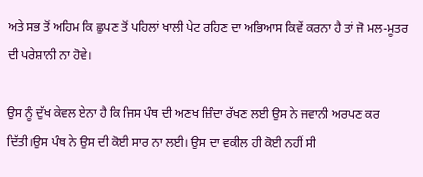ਅਤੇ ਸਭ ਤੋਂ ਅਹਿਮ ਕਿ ਛੁਪਣ ਤੋਂ ਪਹਿਲਾਂ ਖਾਲੀ ਪੇਟ ਰਹਿਣ ਦਾ ਅਭਿਆਸ ਕਿਵੇਂ ਕਰਨਾ ਹੈ ਤਾਂ ਜੋ ਮਲ-ਮੂਤਰ ਦੀ ਪਰੇਸ਼ਾਨੀ ਨਾ ਹੋਵੇ।

ਉਸ ਨੂੰ ਦੁੱਖ ਕੇਵਲ ਏਨਾ ਹੈ ਕਿ ਜਿਸ ਪੰਥ ਦੀ ਅਣਖ ਜ਼ਿੰਦਾ ਰੱਖਣ ਲਈ ਉਸ ਨੇ ਜਵਾਨੀ ਅਰਪਣ ਕਰ ਦਿੱਤੀ।ਉਸ ਪੰਥ ਨੇ ਉਸ ਦੀ ਕੋਈ ਸਾਰ ਨਾ ਲਈ। ਉਸ ਦਾ ਵਕੀਲ ਹੀ ਕੋਈ ਨਹੀਂ ਸੀ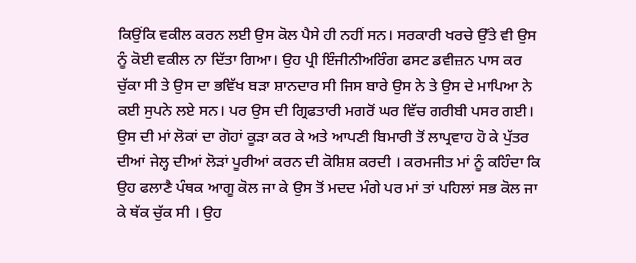ਕਿਉਂਕਿ ਵਕੀਲ ਕਰਨ ਲਈ ਉਸ ਕੋਲ ਪੈਸੇ ਹੀ ਨਹੀਂ ਸਨ। ਸਰਕਾਰੀ ਖਰਚੇ ਉੱਤੇ ਵੀ ਉਸ ਨੂੰ ਕੋਈ ਵਕੀਲ ਨਾ ਦਿੱਤਾ ਗਿਆ। ਉਹ ਪ੍ਰੀ ਇੰਜੀਨੀਅਰਿੰਗ ਫਸਟ ਡਵੀਜ਼ਨ ਪਾਸ ਕਰ ਚੁੱਕਾ ਸੀ ਤੇ ਉਸ ਦਾ ਭਵਿੱਖ ਬੜਾ ਸ਼ਾਨਦਾਰ ਸੀ ਜਿਸ ਬਾਰੇ ਉਸ ਨੇ ਤੇ ਉਸ ਦੇ ਮਾਪਿਆ ਨੇ ਕਈ ਸੁਪਨੇ ਲਏ ਸਨ। ਪਰ ਉਸ ਦੀ ਗ੍ਰਿਫਤਾਰੀ ਮਗਰੋਂ ਘਰ ਵਿੱਚ ਗਰੀਬੀ ਪਸਰ ਗਈ।
ਉਸ ਦੀ ਮਾਂ ਲੋਕਾਂ ਦਾ ਗੋਹਾਂ ਕੂੜਾ ਕਰ ਕੇ ਅਤੇ ਆਪਣੀ ਬਿਮਾਰੀ ਤੋਂ ਲਾਪ੍ਰਵਾਹ ਹੋ ਕੇ ਪੁੱਤਰ ਦੀਆਂ ਜੇਲ੍ਹ ਦੀਆਂ ਲੋੜਾਂ ਪੂਰੀਆਂ ਕਰਨ ਦੀ ਕੋਸ਼ਿਸ਼ ਕਰਦੀ । ਕਰਮਜੀਤ ਮਾਂ ਨੂੰ ਕਹਿੰਦਾ ਕਿ ਉਹ ਫਲਾਣੈ ਪੰਥਕ ਆਗੂ ਕੋਲ ਜਾ ਕੇ ਉਸ ਤੋਂ ਮਦਦ ਮੰਗੇ ਪਰ ਮਾਂ ਤਾਂ ਪਹਿਲਾਂ ਸਭ ਕੋਲ ਜਾ ਕੇ ਥੱਕ ਚੁੱਕ ਸੀ । ਉਹ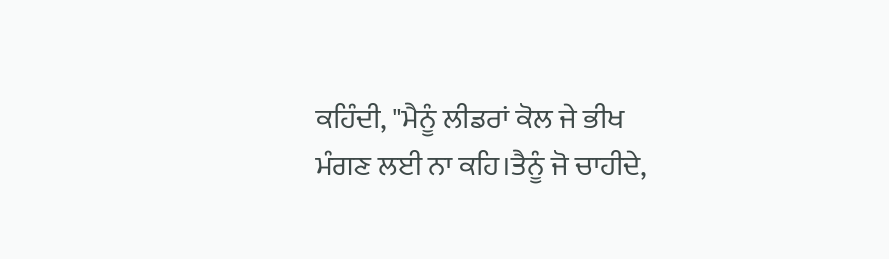ਕਹਿੰਦੀ, "ਮੈਨੂੰ ਲੀਡਰਾਂ ਕੋਲ ਜੇ ਭੀਖ
ਮੰਗਣ ਲਈ ਨਾ ਕਹਿ।ਤੈਨੂੰ ਜੋ ਚਾਹੀਦੇ,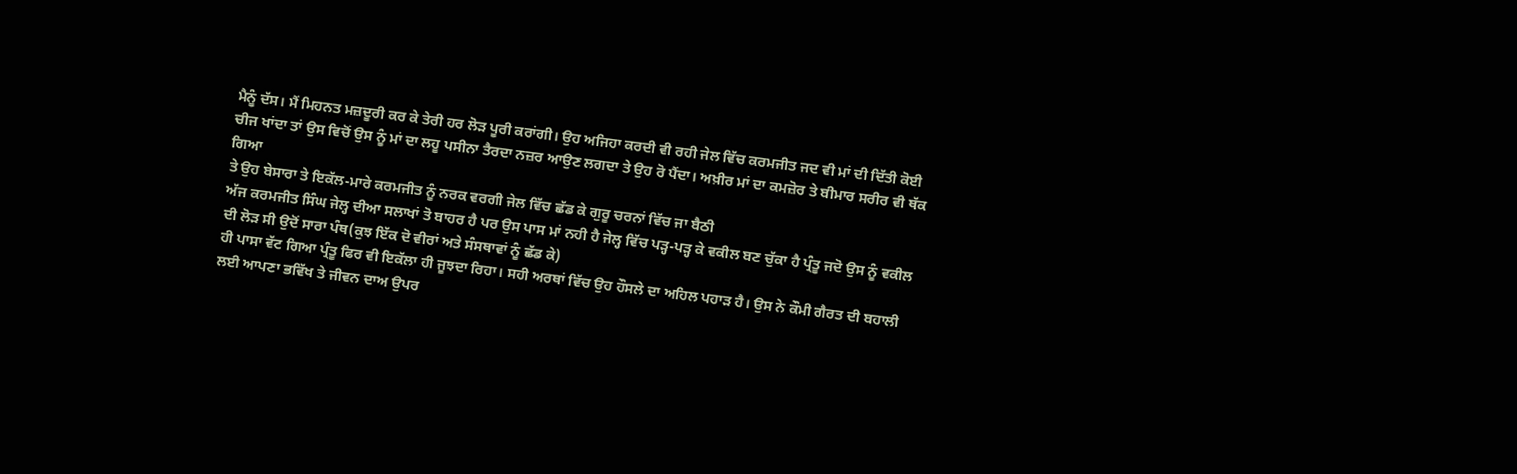ਮੈਨੂੰ ਦੱਸ। ਮੈਂ ਮਿਹਨਤ ਮਜ਼ਦੂਰੀ ਕਰ ਕੇ ਤੇਰੀ ਹਰ ਲੋੜ ਪੂਰੀ ਕਰਾਂਗੀ। ਉਹ ਅਜਿਹਾ ਕਰਦੀ ਵੀ ਰਹੀ ਜੇਲ ਵਿੱਚ ਕਰਮਜੀਤ ਜਦ ਵੀ ਮਾਂ ਦੀ ਦਿੱਤੀ ਕੋਈ ਚੀਜ ਖਾਂਦਾ ਤਾਂ ਉਸ ਵਿਚੋਂ ਉਸ ਨੂੰ ਮਾਂ ਦਾ ਲਹੂ ਪਸੀਨਾ ਤੈਰਦਾ ਨਜ਼ਰ ਆਉਣ ਲਗਦਾ ਤੇ ਉਹ ਰੋ ਪੈਂਦਾ। ਅਖ਼ੀਰ ਮਾਂ ਦਾ ਕਮਜ਼ੋਰ ਤੇ ਬੀਮਾਰ ਸਰੀਰ ਵੀ ਥੱਕ ਗਿਆ
ਤੇ ਉਹ ਬੇਸਾਰਾ ਤੇ ਇਕੱਲ-ਮਾਰੇ ਕਰਮਜੀਤ ਨੂੰ ਨਰਕ ਵਰਗੀ ਜੇਲ ਵਿੱਚ ਛੱਡ ਕੇ ਗੁਰੂ ਚਰਨਾਂ ਵਿੱਚ ਜਾ ਬੈਠੀ
ਅੱਜ ਕਰਮਜੀਤ ਸਿੰਘ ਜੇਲ੍ਹ ਦੀਆ ਸਲਾਖਾਂ ਤੋ ਬਾਹਰ ਹੈ ਪਰ ਉਸ ਪਾਸ ਮਾਂ ਨਹੀ ਹੈ ਜੇਲ੍ਹ ਵਿੱਚ ਪੜ੍ਹ-ਪੜ੍ਹ ਕੇ ਵਕੀਲ ਬਣ ਚੁੱਕਾ ਹੈ ਪ੍ਰੰਤੂ ਜਦੋ ਉਸ ਨੂੰ ਵਕੀਲ ਦੀ ਲੋੜ ਸੀ ਉਦੋਂ ਸਾਰਾ ਪੰਥ(ਕੁਝ ਇੱਕ ਦੋ ਵੀਰਾਂ ਅਤੇ ਸੰਸਥਾਵਾਂ ਨੂੰ ਛੱਡ ਕੇ)
ਹੀ ਪਾਸਾ ਵੱਟ ਗਿਆ ਪ੍ਰੰਤੂ ਫਿਰ ਵੀ ਇਕੱਲਾ ਹੀ ਜੂਝਦਾ ਰਿਹਾ। ਸਹੀ ਅਰਥਾਂ ਵਿੱਚ ਉਹ ਹੌਸਲੇ ਦਾ ਅਹਿਲ ਪਹਾੜ ਹੈ। ਉਸ ਨੇ ਕੌਮੀ ਗੈਰਤ ਦੀ ਬਹਾਲੀ ਲਈ ਆਪਣਾ ਭਵਿੱਖ ਤੇ ਜੀਵਨ ਦਾਅ ਉਪਰ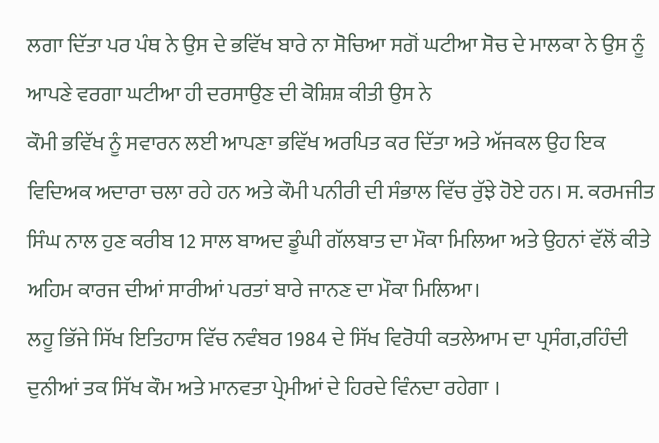ਲਗਾ ਦਿੱਤਾ ਪਰ ਪੰਥ ਨੇ ਉਸ ਦੇ ਭਵਿੱਖ ਬਾਰੇ ਨਾ ਸੋਚਿਆ ਸਗੋਂ ਘਟੀਆ ਸੋਚ ਦੇ ਮਾਲਕਾ ਨੇ ਉਸ ਨੂੰ ਆਪਣੇ ਵਰਗਾ ਘਟੀਆ ਹੀ ਦਰਸਾਉਣ ਦੀ ਕੋਸ਼ਿਸ਼ ਕੀਤੀ ਉਸ ਨੇ
ਕੌਮੀ ਭਵਿੱਖ ਨੂੰ ਸਵਾਰਨ ਲਈ ਆਪਣਾ ਭਵਿੱਖ ਅਰਪਿਤ ਕਰ ਦਿੱਤਾ ਅਤੇ ਅੱਜਕਲ ਉਹ ਇਕ ਵਿਦਿਅਕ ਅਦਾਰਾ ਚਲਾ ਰਹੇ ਹਨ ਅਤੇ ਕੌਮੀ ਪਨੀਰੀ ਦੀ ਸੰਭਾਲ ਵਿੱਚ ਰੁੱਝੇ ਹੋਏ ਹਨ। ਸ. ਕਰਮਜੀਤ ਸਿੰਘ ਨਾਲ ਹੁਣ ਕਰੀਬ 12 ਸਾਲ ਬਾਅਦ ਡੂੰਘੀ ਗੱਲਬਾਤ ਦਾ ਮੌਕਾ ਮਿਲਿਆ ਅਤੇ ਉਹਨਾਂ ਵੱਲੋਂ ਕੀਤੇ ਅਹਿਮ ਕਾਰਜ ਦੀਆਂ ਸਾਰੀਆਂ ਪਰਤਾਂ ਬਾਰੇ ਜਾਨਣ ਦਾ ਮੌਕਾ ਮਿਲਿਆ।
ਲਹੂ ਭਿੱਜੇ ਸਿੱਖ ਇਤਿਹਾਸ ਵਿੱਚ ਨਵੰਬਰ 1984 ਦੇ ਸਿੱਖ ਵਿਰੋਧੀ ਕਤਲੇਆਮ ਦਾ ਪ੍ਰਸੰਗ,ਰਹਿੰਦੀ ਦੁਨੀਆਂ ਤਕ ਸਿੱਖ ਕੌਮ ਅਤੇ ਮਾਨਵਤਾ ਪ੍ਰੇਮੀਆਂ ਦੇ ਹਿਰਦੇ ਵਿੰਨਦਾ ਰਹੇਗਾ ।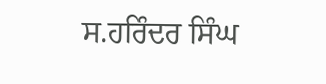ਸ.ਹਰਿੰਦਰ ਸਿੰਘ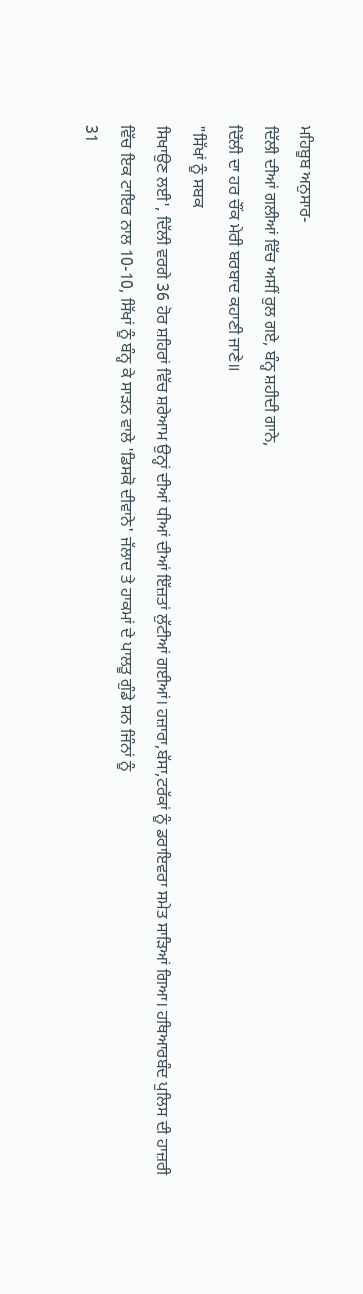ਮਹਿਬੂਬ ਅਨੁਸਾਰ-
ਦਿੱਲੀ ਦੀਆਂ ਗਲੀਆਂ ਵਿੱਚ ਅਸੀਂ ਰੁਲ ਗਏ, ਬੰਨ੍ਹ ਸ਼ਹੀਦੀ ਗਾਨੇ,
ਦਿੱਲੀ ਦਾ ਹਰ ਚੌਂਕ ਮੇਰੀ ਬਰਬਾਦ ਕਹਾਣੀ ਜਾਣੇ॥
"ਸਿੱਖਾਂ ਨੂੰ ਸਬਕ
ਸਿਖਾਉਣ ਲਈ', ਦਿੱਲੀ ਵਰਗੇ 36 ਹੋਰ ਸ਼ਹਿਰਾਂ ਵਿੱਚ ਸ਼ਰੇਆਮ ਉਨ੍ਹਾਂ ਦੀਆਂ ਧੀਆਂ ਦੀਆਂ ਇੱਜ਼ਤਾਂ ਲੁੱਟੀਆਂ ਗਈਆਂ। ਹਜ਼ਾਰਾ,ਬੱਸਾ,ਟਰੱਕਾਂ ਨੂੰ ਡਰਾਇਵਰਾ ਸਮੇਤ ਸਾੜਿਆਂ ਗਿਆ। ਹਥਿਆਰਬੰਦ ਪੁਲਿਸ ਦੀ ਹਾਜ਼ਰੀ ਵਿੱਚ ਇਕ ਟਾਇਰ ਨਾਲ 10-10, ਸਿੱਖਾਂ ਨੂੰ ਬੰਨ੍ਹ ਕੇ ਸਾੜਨ ਵਾਲੇ 'ਡਿਸਕੋ ਦੀਵਾਨੇ' ਜੱਲਾਦ ਤੇ ਹਾਕਮਾਂ ਦੇ ਪਾਲਤੂ ਗੁੰਡੇ ਸਨ ਜਿੰਨਾਂ ਨੂੰ
31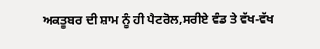ਅਕਤੂਬਰ ਦੀ ਸ਼ਾਮ ਨੂੰ ਹੀ ਪੈਟਰੋਲ,ਸਰੀਏ ਵੰਡ ਤੇ ਵੱਖ-ਵੱਖ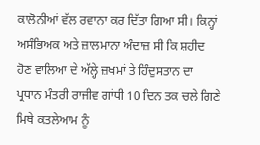ਕਾਲੋਨੀਆਂ ਵੱਲ ਰਵਾਨਾ ਕਰ ਦਿੱਤਾ ਗਿਆ ਸੀ। ਕਿਨ੍ਹਾਂ ਅਸੰਭਿਅਕ ਅਤੇ ਜ਼ਾਲਮਾਨਾ ਅੰਦਾਜ਼ ਸੀ ਕਿ ਸ਼ਹੀਦ ਹੋਣ ਵਾਲਿਆ ਦੇ ਅੱਲ੍ਹੇ ਜ਼ਖਮਾਂ ਤੇ ਹਿੰਦੁਸਤਾਨ ਦਾ ਪ੍ਰਧਾਨ ਮੰਤਰੀ ਰਾਜੀਵ ਗਾਂਧੀ 10 ਦਿਨ ਤਕ ਚਲੇ ਗਿਣੇ ਮਿਥੇ ਕਤਲੇਆਮ ਨੂੰ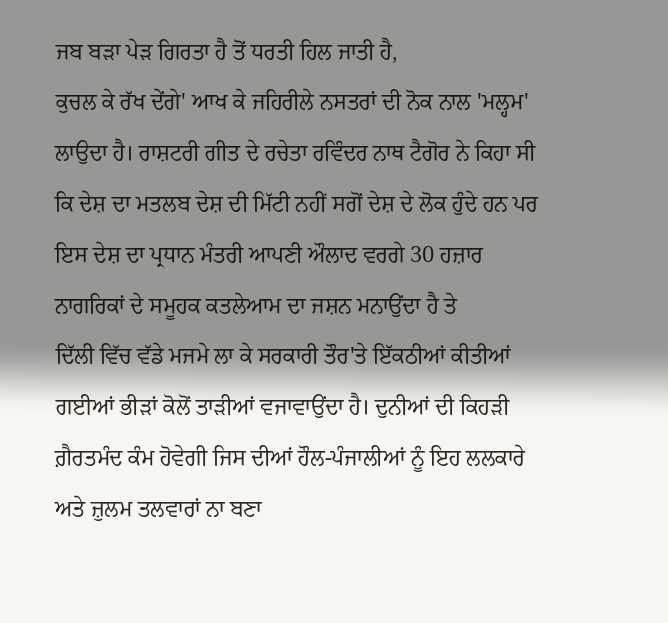ਜਬ ਬੜਾ ਪੇੜ ਗਿਰਤਾ ਹੈ ਤੋਂ ਧਰਤੀ ਹਿਲ ਜਾਤੀ ਹੈ,
ਕੁਚਲ ਕੇ ਰੱਖ ਦੇਂਗੇ' ਆਖ ਕੇ ਜਹਿਰੀਲੇ ਨਸਤਰਾਂ ਦੀ ਨੋਕ ਨਾਲ 'ਮਲ੍ਹਮ' ਲਾਉਦਾ ਹੈ। ਰਾਸ਼ਟਰੀ ਗੀਤ ਦੇ ਰਚੇਤਾ ਰਵਿੰਦਰ ਨਾਥ ਟੈਗੋਰ ਨੇ ਕਿਹਾ ਸੀ ਕਿ ਦੇਸ਼ ਦਾ ਮਤਲਬ ਦੇਸ਼ ਦੀ ਮਿੱਟੀ ਨਹੀਂ ਸਗੋਂ ਦੇਸ਼ ਦੇ ਲੋਕ ਹੁੰਦੇ ਹਨ ਪਰ ਇਸ ਦੇਸ਼ ਦਾ ਪ੍ਰਧਾਨ ਮੰਤਰੀ ਆਪਣੀ ਔਲਾਦ ਵਰਗੇ 30 ਹਜ਼ਾਰ ਨਾਗਰਿਕਾਂ ਦੇ ਸਮੂਹਕ ਕਤਲੇਆਮ ਦਾ ਜਸ਼ਨ ਮਨਾਉਂਦਾ ਹੈ ਤੇ
ਦਿੱਲੀ ਵਿੱਚ ਵੱਡੇ ਮਜਮੇ ਲਾ ਕੇ ਸਰਕਾਰੀ ਤੌਰ'ਤੇ ਇੱਕਠੀਆਂ ਕੀਤੀਆਂ ਗਈਆਂ ਭੀੜਾਂ ਕੋਲੋਂ ਤਾੜੀਆਂ ਵਜਾਵਾਉਂਦਾ ਹੈ। ਦੁਨੀਆਂ ਦੀ ਕਿਹੜੀ ਗ਼ੈਰਤਮੰਦ ਕੰਮ ਹੋਵੇਗੀ ਜਿਸ ਦੀਆਂ ਹੌਲ-ਪੰਜਾਲੀਆਂ ਨੂੰ ਇਹ ਲਲਕਾਰੇ ਅਤੇ ਜ਼ੁਲਮ ਤਲਵਾਰਾਂ ਨਾ ਬਣਾ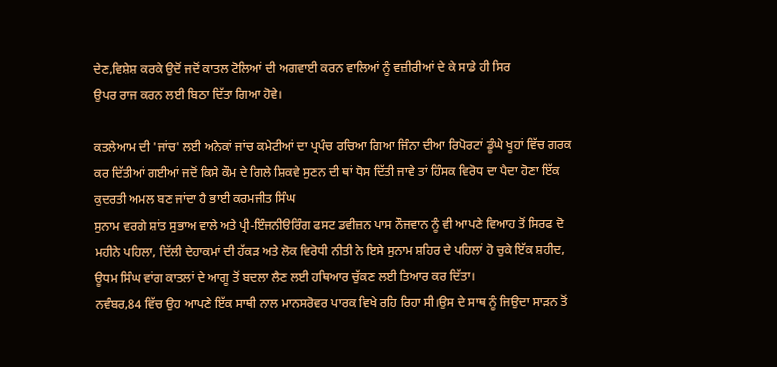ਦੇਣ,ਵਿਸ਼ੇਸ਼ ਕਰਕੇ ਉਦੋਂ ਜਦੋਂ ਕਾਤਲ ਟੋਲਿਆਂ ਦੀ ਅਗਵਾਈ ਕਰਨ ਵਾਲਿਆਂ ਨੂੰ ਵਜ਼ੀਰੀਆਂ ਦੇ ਕੇ ਸਾਡੇ ਹੀ ਸਿਰ
ਉਪਰ ਰਾਜ ਕਰਨ ਲਈ ਬਿਠਾ ਦਿੱਤਾ ਗਿਆ ਹੋਵੇ।

ਕਤਲੇਆਮ ਦੀ 'ਜਾਂਚ' ਲਈ ਅਨੇਕਾਂ ਜਾਂਚ ਕਮੇਟੀਆਂ ਦਾ ਪ੍ਰਪੰਚ ਰਚਿਆ ਗਿਆ ਜਿੰਨਾ ਦੀਆ ਰਿਪੋਰਟਾਂ ਡੂੰਘੇ ਖੂਹਾਂ ਵਿੱਚ ਗਰਕ ਕਰ ਦਿੱਤੀਆਂ ਗਈਆਂ ਜਦੋਂ ਕਿਸੇ ਕੌਮ ਦੇ ਗਿਲੇ ਸ਼ਿਕਵੇ ਸੁਣਨ ਦੀ ਥਾਂ ਧੋਸ ਦਿੱਤੀ ਜਾਵੇ ਤਾਂ ਹਿੰਸਕ ਵਿਰੋਧ ਦਾ ਪੈਦਾ ਹੋਣਾ ਇੱਕ ਕੁਦਰਤੀ ਅਮਲ ਬਣ ਜਾਂਦਾ ਹੈ ਭਾਈ ਕਰਮਜੀਤ ਸਿੰਘ
ਸੁਨਾਮ ਵਰਗੇ ਸ਼ਾਂਤ ਸੁਭਾਅ ਵਾਲੇ ਅਤੇ ਪ੍ਰੀ-ਇੰਜਨੀੳਰਿੰਗ ਫਸਟ ਡਵੀਜ਼ਨ ਪਾਸ ਨੌਜਵਾਨ ਨੂੰ ਵੀ ਆਪਣੇ ਵਿਆਹ ਤੋਂ ਸਿਰਫ ਦੋ ਮਹੀਨੇ ਪਹਿਲਾ, ਦਿੱਲੀ ਦੇਹਾਕਮਾਂ ਦੀ ਹੱਕੜ ਅਤੇ ਲੋਕ ਵਿਰੋਧੀ ਨੀਤੀ ਨੇ ਇਸੇ ਸੁਨਾਮ ਸ਼ਹਿਰ ਦੇ ਪਹਿਲਾਂ ਹੋ ਚੁਕੇ ਇੱਕ ਸ਼ਹੀਦ, ਊਧਮ ਸਿੰਘ ਵਾਂਗ ਕਾਤਲਾਂ ਦੇ ਆਗੂ ਤੋਂ ਬਦਲਾ ਲੈਣ ਲਈ ਹਥਿਆਰ ਚੁੱਕਣ ਲਈ ਤਿਆਰ ਕਰ ਦਿੱਤਾ।
ਨਵੰਬਰ,84 ਵਿੱਚ ਉਹ ਆਪਣੇ ਇੱਕ ਸਾਥੀ ਨਾਲ ਮਾਨਸਰੋਵਰ ਪਾਰਕ ਵਿਖੇ ਰਹਿ ਰਿਹਾ ਸੀ।ਉਸ ਦੇ ਸਾਥ ਨੂੰ ਜਿਉਦਾ ਸਾੜਨ ਤੋਂ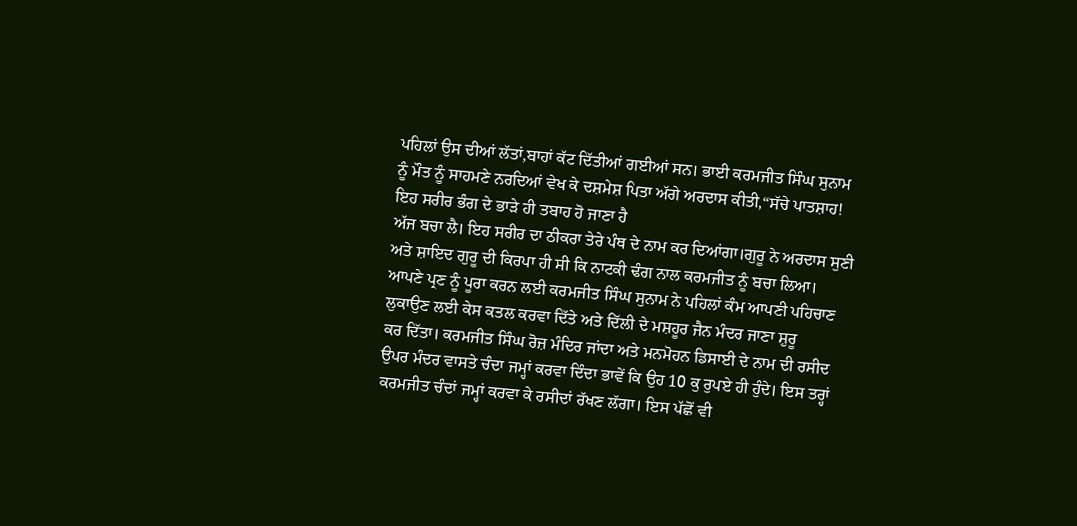ਪਹਿਲਾਂ ਉਸ ਦੀਆਂ ਲੱਤਾਂ,ਬਾਹਾਂ ਕੱਟ ਦਿੱਤੀਆਂ ਗਈਆਂ ਸਨ। ਭਾਈ ਕਰਮਜੀਤ ਸਿੰਘ ਸੁਨਾਮ ਨੂੰ ਮੌਤ ਨੂੰ ਸਾਹਮਣੇ ਨਰਦਿਆਂ ਵੇਖ ਕੇ ਦਸ਼ਮੇਸ਼ ਪਿਤਾ ਅੱਗੇ ਅਰਦਾਸ ਕੀਤੀ,“ਸੱਚੇ ਪਾਤਸ਼ਾਹ! ਇਹ ਸਰੀਰ ਭੰਗ ਦੇ ਭਾੜੇ ਹੀ ਤਬਾਹ ਹੋ ਜਾਣਾ ਹੈ
ਅੱਜ ਬਚਾ ਲੈ। ਇਹ ਸਰੀਰ ਦਾ ਠੀਕਰਾ ਤੇਰੇ ਪੰਥ ਦੇ ਨਾਮ ਕਰ ਦਿਆਂਗਾ।ਗੁਰੂ ਨੇ ਅਰਦਾਸ ਸੁਣੀ ਅਤੇ ਸ਼ਾਇਦ ਗੁਰੂ ਦੀ ਕਿਰਪਾ ਹੀ ਸੀ ਕਿ ਨਾਟਕੀ ਢੰਗ ਨਾਲ ਕਰਮਜੀਤ ਨੂੰ ਬਚਾ ਲਿਆ।
ਆਪਣੇ ਪ੍ਰਣ ਨੂੰ ਪੂਰਾ ਕਰਨ ਲਈ ਕਰਮਜੀਤ ਸਿੰਘ ਸੁਨਾਮ ਨੇ ਪਹਿਲਾਂ ਕੰਮ ਆਪਣੀ ਪਹਿਚਾਣ ਲੁਕਾਉਣ ਲਈ ਕੇਸ ਕਤਲ ਕਰਵਾ ਦਿੱਤੇ ਅਤੇ ਦਿੱਲੀ ਦੇ ਮਸ਼ਹੂਰ ਜੈਨ ਮੰਦਰ ਜਾਣਾ ਸ਼ੁਰੂ
ਕਰ ਦਿੱਤਾ। ਕਰਮਜੀਤ ਸਿੰਘ ਰੋਜ਼ ਮੰਦਿਰ ਜਾਂਦਾ ਅਤੇ ਮਨਮੋਹਨ ਡਿਸਾਈ ਦੇ ਨਾਮ ਦੀ ਰਸੀਦ ਉਪਰ ਮੰਦਰ ਵਾਸਤੇ ਚੰਦਾ ਜਮ੍ਹਾਂ ਕਰਵਾ ਦਿੰਦਾ ਭਾਵੇਂ ਕਿ ਉਹ 10 ਕੁ ਰੁਪਏ ਹੀ ਹੁੰਦੇ। ਇਸ ਤਰ੍ਹਾਂ ਕਰਮਜੀਤ ਚੰਦਾਂ ਜਮ੍ਹਾਂ ਕਰਵਾ ਕੇ ਰਸੀਦਾਂ ਰੱਖਣ ਲੱਗਾ। ਇਸ ਪੱਛੋਂ ਵੀ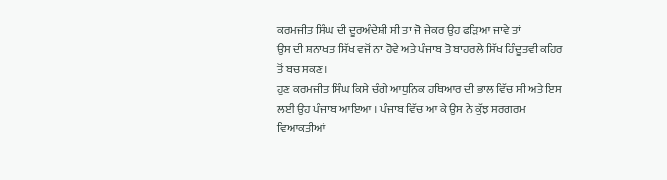ਕਰਮਜੀਤ ਸਿੰਘ ਦੀ ਦੂਰਅੰਦੇਸ਼ੀ ਸੀ ਤਾ ਜੋ ਜੇਕਰ ਉਹ ਫੜਿਆ ਜਾਵੇ ਤਾਂ
ਉਸ ਦੀ ਸ਼ਨਾਖਤ ਸਿੱਖ ਵਜੋਂ ਨਾ ਹੋਵੇ ਅਤੇ ਪੰਜਾਬ ਤੋ ਬਾਹਰਲੇ ਸਿੱਖ ਹਿੰਦੂਤਵੀ ਕਹਿਰ ਤੋਂ ਬਚ ਸਕਣ।
ਹੁਣ ਕਰਮਜੀਤ ਸਿੰਘ ਕਿਸੇ ਚੰਗੇ ਆਧੁਨਿਕ ਹਥਿਆਰ ਦੀ ਭਾਲ ਵਿੱਚ ਸੀ ਅਤੇ ਇਸ ਲਈ ਉਹ ਪੰਜਾਬ ਆਇਆ । ਪੰਜਾਬ ਵਿੱਚ ਆ ਕੇ ਉਸ ਨੇ ਕੁੱਝ ਸਰਗਰਮ ਵਿਆਕਤੀਆਂ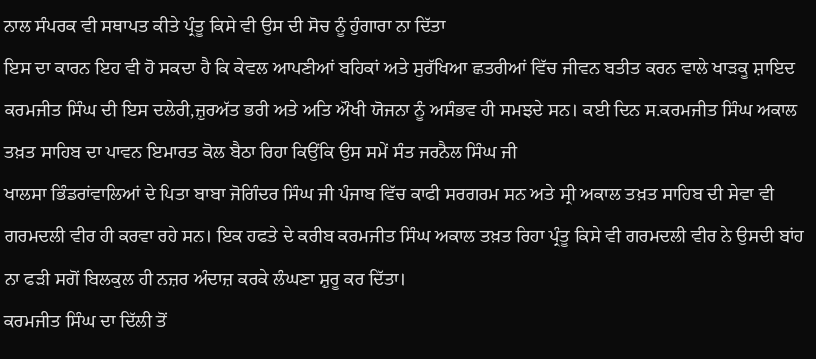ਨਾਲ ਸੰਪਰਕ ਵੀ ਸਥਾਪਤ ਕੀਤੇ ਪ੍ਰੰਤੂ ਕਿਸੇ ਵੀ ਉਸ ਦੀ ਸੋਚ ਨੂੰ ਹੁੰਗਾਰਾ ਨਾ ਦਿੱਤਾ
ਇਸ ਦਾ ਕਾਰਨ ਇਹ ਵੀ ਹੋ ਸਕਦਾ ਹੈ ਕਿ ਕੇਵਲ ਆਪਣੀਆਂ ਬਹਿਕਾਂ ਅਤੇ ਸੁਰੱਖਿਆ ਛਤਰੀਆਂ ਵਿੱਚ ਜੀਵਨ ਬਤੀਤ ਕਰਨ ਵਾਲੇ ਖਾੜਕੂ ਸ਼ਾਇਦ ਕਰਮਜੀਤ ਸਿੰਘ ਦੀ ਇਸ ਦਲੇਰੀ,ਜ਼ੁਰਅੱਤ ਭਰੀ ਅਤੇ ਅਤਿ ਔਖੀ ਯੋਜਨਾ ਨੂੰ ਅਸੰਭਵ ਹੀ ਸਮਝਦੇ ਸਨ। ਕਈ ਦਿਨ ਸ.ਕਰਮਜੀਤ ਸਿੰਘ ਅਕਾਲ ਤਖ਼ਤ ਸਾਹਿਬ ਦਾ ਪਾਵਨ ਇਮਾਰਤ ਕੋਲ ਬੈਠਾ ਰਿਹਾ ਕਿਉਂਕਿ ਉਸ ਸਮੇਂ ਸੰਤ ਜਰਨੈਲ ਸਿੰਘ ਜੀ
ਖਾਲਸਾ ਭਿੰਡਰਾਂਵਾਲਿਆਂ ਦੇ ਪਿਤਾ ਬਾਬਾ ਜੋਗਿੰਦਰ ਸਿੰਘ ਜੀ ਪੰਜਾਬ ਵਿੱਚ ਕਾਫੀ ਸਰਗਰਮ ਸਨ ਅਤੇ ਸ੍ਰੀ ਅਕਾਲ ਤਖ਼ਤ ਸਾਹਿਬ ਦੀ ਸੇਵਾ ਵੀ ਗਰਮਦਲੀ ਵੀਰ ਹੀ ਕਰਵਾ ਰਹੇ ਸਨ। ਇਕ ਹਫਤੇ ਦੇ ਕਰੀਬ ਕਰਮਜੀਤ ਸਿੰਘ ਅਕਾਲ ਤਖ਼ਤ ਰਿਹਾ ਪ੍ਰੰਤੂ ਕਿਸੇ ਵੀ ਗਰਮਦਲੀ ਵੀਰ ਨੇ ਉਸਦੀ ਬਾਂਹ ਨਾ ਫੜੀ ਸਗੋਂ ਬਿਲਕੁਲ ਹੀ ਨਜ਼ਰ ਅੰਦਾਜ਼ ਕਰਕੇ ਲੰਘਣਾ ਸ਼ੁਰੂ ਕਰ ਦਿੱਤਾ।
ਕਰਮਜੀਤ ਸਿੰਘ ਦਾ ਦਿੱਲੀ ਤੋਂ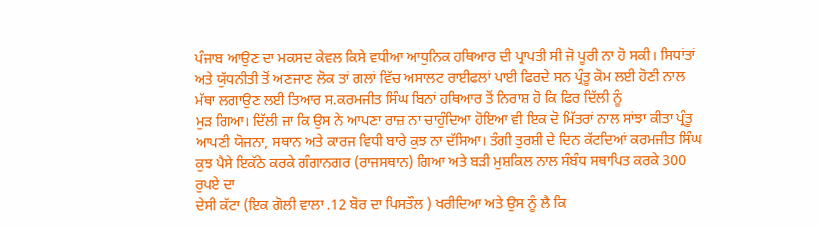ਪੰਜਾਬ ਆਉਣ ਦਾ ਮਕਸਦ ਕੇਵਲ ਕਿਸੇ ਵਧੀਆ ਆਧੁਨਿਕ ਹਥਿਆਰ ਦੀ ਪ੍ਰਾਪਤੀ ਸੀ ਜੋ ਪੂਰੀ ਨਾ ਹੋ ਸਕੀ। ਸਿਧਾਂਤਾਂ ਅਤੇ ਯੁੱਧਨੀਤੀ ਤੋਂ ਅਣਜਾਣ ਲੋਕ ਤਾਂ ਗਲਾਂ ਵਿੱਚ ਅਸਾਲਟ ਰਾਈਫਲਾਂ ਪਾਈ ਫਿਰਦੇ ਸਨ ਪ੍ਰੰਤੂ ਕੋਮ ਲਈ ਹੋਣੀ ਨਾਲ ਮੱਥਾ ਲਗਾਉਣ ਲਈ ਤਿਆਰ ਸ.ਕਰਮਜੀਤ ਸਿੰਘ ਬਿਨਾਂ ਹਥਿਆਰ ਤੋਂ ਨਿਰਾਸ਼ ਹੋ ਕਿ ਫਿਰ ਦਿੱਲੀ ਨੂੰ
ਮੁੜ ਗਿਆ। ਦਿੱਲੀ ਜਾ ਕਿ ਉਸ ਨੇ ਆਪਣਾ ਰਾਜ਼ ਨਾ ਚਾਹੁੰਦਿਆ ਹੋਇਆ ਵੀ ਇਕ ਦੋ ਮਿੱਤਰਾਂ ਨਾਲ ਸਾਂਝਾ ਕੀਤਾ ਪ੍ਰੰਤੂ ਆਪਣੀ ਯੋਜਨਾ, ਸਥਾਨ ਅਤੇ ਕਾਰਜ ਵਿਧੀ ਬਾਰੇ ਕੁਝ ਨਾ ਦੱਸਿਆ। ਤੰਗੀ ਤੁਰਸ਼ੀ ਦੇ ਦਿਨ ਕੱਟਦਿਆਂ ਕਰਮਜੀਤ ਸਿੰਘ ਕੁਝ ਪੈਸੇ ਇਕੱਠੇ ਕਰਕੇ ਗੰਗਾਨਗਰ (ਰਾਜਸਥਾਨ) ਗਿਆ ਅਤੇ ਬੜੀ ਮੁਸ਼ਕਿਲ ਨਾਲ ਸੰਬੰਧ ਸਥਾਪਿਤ ਕਰਕੇ 300 ਰੁਪਏ ਦਾ
ਦੇਸੀ ਕੱਟਾ (ਇਕ ਗੋਲੀ ਵਾਲਾ .12 ਬੋਰ ਦਾ ਪਿਸਤੌਲ ) ਖਰੀਦਿਆ ਅਤੇ ਉਸ ਨੂੰ ਲੈ ਕਿ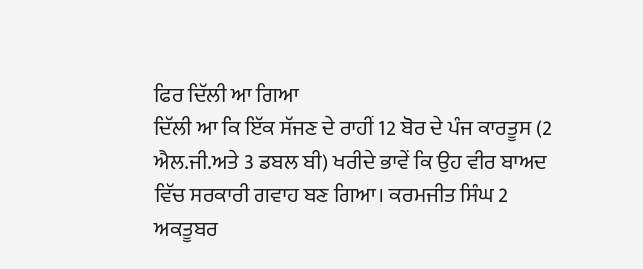ਫਿਰ ਦਿੱਲੀ ਆ ਗਿਆ
ਦਿੱਲੀ ਆ ਕਿ ਇੱਕ ਸੱਜਣ ਦੇ ਰਾਹੀਂ 12 ਬੋਰ ਦੇ ਪੰਜ ਕਾਰਤੂਸ (2 ਐਲ.ਜੀ.ਅਤੇ 3 ਡਬਲ ਬੀ) ਖਰੀਦੇ ਭਾਵੇਂ ਕਿ ਉਹ ਵੀਰ ਬਾਅਦ ਵਿੱਚ ਸਰਕਾਰੀ ਗਵਾਹ ਬਣ ਗਿਆ। ਕਰਮਜੀਤ ਸਿੰਘ 2 ਅਕਤੂਬਰ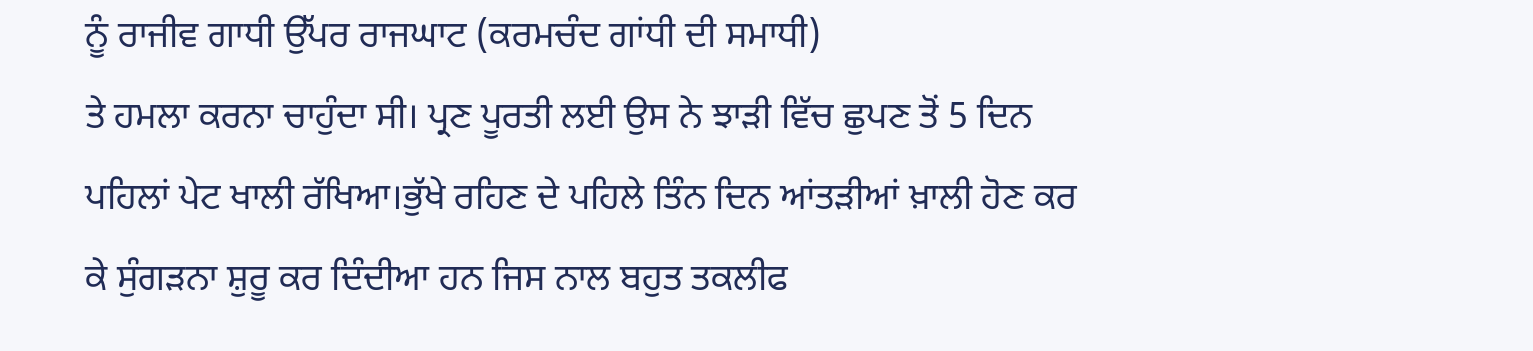ਨੂੰ ਰਾਜੀਵ ਗਾਧੀ ਉੱਪਰ ਰਾਜਘਾਟ (ਕਰਮਚੰਦ ਗਾਂਧੀ ਦੀ ਸਮਾਧੀ)
ਤੇ ਹਮਲਾ ਕਰਨਾ ਚਾਹੁੰਦਾ ਸੀ। ਪ੍ਰਣ ਪੂਰਤੀ ਲਈ ਉਸ ਨੇ ਝਾੜੀ ਵਿੱਚ ਛੁਪਣ ਤੋਂ 5 ਦਿਨ ਪਹਿਲਾਂ ਪੇਟ ਖਾਲੀ ਰੱਖਿਆ।ਭੁੱਖੇ ਰਹਿਣ ਦੇ ਪਹਿਲੇ ਤਿੰਨ ਦਿਨ ਆਂਤੜੀਆਂ ਖ਼ਾਲੀ ਹੋਣ ਕਰ ਕੇ ਸੁੰਗੜਨਾ ਸ਼ੁਰੂ ਕਰ ਦਿੰਦੀਆ ਹਨ ਜਿਸ ਨਾਲ ਬਹੁਤ ਤਕਲੀਫ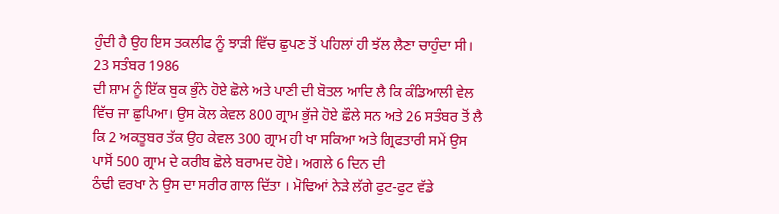ਹੁੰਦੀ ਹੈ ਉਹ ਇਸ ਤਕਲੀਫ ਨੂੰ ਝਾੜੀ ਵਿੱਚ ਛੁਪਣ ਤੋਂ ਪਹਿਲਾਂ ਹੀ ਝੱਲ ਲੈਣਾ ਚਾਹੁੰਦਾ ਸੀ। 23 ਸਤੰਬਰ 1986
ਦੀ ਸ਼ਾਮ ਨੂੰ ਇੱਕ ਬੁਕ ਭੁੰਨੇ ਹੋਏ ਛੋਲੇ ਅਤੇ ਪਾਣੀ ਦੀ ਬੋਤਲ ਆਦਿ ਲੈ ਕਿ ਕੰਡਿਆਲੀ ਵੇਲ ਵਿੱਚ ਜਾ ਛੁਪਿਆ। ਉਸ ਕੋਲ ਕੇਵਲ 800 ਗ੍ਰਾਮ ਭੁੱਜੇ ਹੋਏ ਛੌਲੇ ਸਨ ਅਤੇ 26 ਸਤੰਬਰ ਤੋਂ ਲੈ ਕਿ 2 ਅਕਤੂਬਰ ਤੱਕ ਉਹ ਕੇਵਲ 300 ਗ੍ਰਾਮ ਹੀ ਖਾ ਸਕਿਆ ਅਤੇ ਗ੍ਰਿਫਤਾਰੀ ਸਮੇਂ ਉਸ ਪਾਸੋਂ 500 ਗ੍ਰਾਮ ਦੇ ਕਰੀਬ ਛੋਲੇ ਬਰਾਮਦ ਹੋਏ। ਅਗਲੇ 6 ਦਿਨ ਦੀ
ਠੰਢੀ ਵਰਖਾ ਨੇ ਉਸ ਦਾ ਸਰੀਰ ਗਾਲ ਦਿੱਤਾ । ਮੋਢਿਆਂ ਨੇੜੇ ਲੱਗੇ ਫੁਟ-ਫੁਟ ਵੱਡੇ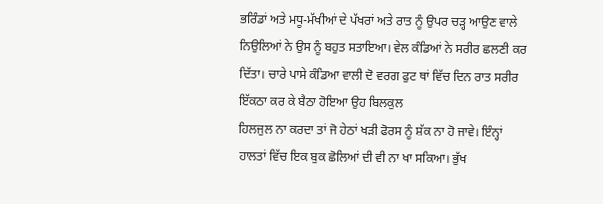ਭਰਿੰਡਾਂ ਅਤੇ ਮਧੂ-ਮੱਖੀਆਂ ਦੇ ਪੱਖਰਾਂ ਅਤੇ ਰਾਤ ਨੂੰ ਉਪਰ ਚੜ੍ਹ ਆਉਣ ਵਾਲੇ ਨਿਉਲਿਆਂ ਨੇ ਉਸ ਨੂੰ ਬਹੁਤ ਸਤਾਇਆ। ਵੇਲ ਕੰਡਿਆਂ ਨੇ ਸਰੀਰ ਛਲਣੀ ਕਰ ਦਿੱਤਾ। ਚਾਰੇ ਪਾਸੇ ਕੰਡਿਆ ਵਾਲੀ ਦੋ ਵਰਗ ਫੁਟ ਥਾਂ ਵਿੱਚ ਦਿਨ ਰਾਤ ਸਰੀਰ ਇੱਕਠਾ ਕਰ ਕੇ ਬੈਠਾ ਹੋਇਆ ਉਹ ਬਿਲਕੁਲ
ਹਿਲਜੁਲ ਨਾ ਕਰਦਾ ਤਾਂ ਜੋ ਹੇਠਾਂ ਖੜੀ ਫੋਰਸ ਨੂੰ ਸ਼ੱਕ ਨਾ ਹੋ ਜਾਵੇ। ਇੰਨ੍ਹਾਂ ਹਾਲਤਾਂ ਵਿੱਚ ਇਕ ਬੁਕ ਛੋਲਿਆਂ ਦੀ ਵੀ ਨਾ ਖਾ ਸਕਿਆ। ਭੁੱਖ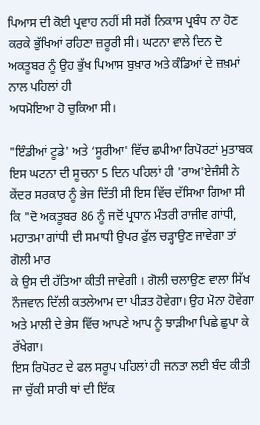ਪਿਆਸ ਦੀ ਕੋਈ ਪ੍ਰਵਾਹ ਨਹੀਂ ਸੀ ਸਗੋਂ ਨਿਕਾਸ ਪ੍ਰਬੰਧ ਨਾ ਹੋਣ ਕਰਕੇ ਭੁੱਖਿਆਂ ਰਹਿਣਾ ਜ਼ਰੂਰੀ ਸੀ। ਘਟਨਾ ਵਾਲੇ ਦਿਨ ਦੋ ਅਕਤੂਬਰ ਨੂੰ ਉਹ ਭੁੱਖ ਪਿਆਸ ਬੁਖ਼ਾਰ ਅਤੇ ਕੰਡਿਆਂ ਦੇ ਜ਼ਖ਼ਮਾਂ ਨਾਲ ਪਹਿਲਾਂ ਹੀ
ਅਧਮੋਇਆ ਹੋ ਚੁਕਿਆ ਸੀ।

"ਇੰਡੀਆਂ ਟੂਡੇ' ਅਤੇ ‘ਸੂਰੀਆ' ਵਿੱਚ ਛਪੀਆ ਰਿਪੋਰਟਾਂ ਮੁਤਾਬਕ ਇਸ ਘਟਨਾ ਦੀ ਸੂਚਨਾ 5 ਦਿਨ ਪਹਿਲਾਂ ਹੀ 'ਰਾਅ'ਏਜੰਸੀ ਨੇ ਕੇਂਦਰ ਸਰਕਾਰ ਨੂੰ ਭੇਜ ਦਿੱਤੀ ਸੀ ਇਸ ਵਿੱਚ ਦੱਸਿਆ ਗਿਆ ਸੀ ਕਿ "ਦੋ ਅਕਤੂਬਰ 86 ਨੂੰ ਜਦੋਂ ਪ੍ਰਧਾਨ ਮੰਤਰੀ ਰਾਜੀਵ ਗਾਂਧੀ, ਮਹਾਤਮਾ ਗਾਂਧੀ ਦੀ ਸਮਾਧੀ ਉਪਰ ਫੁੱਲ ਚੜ੍ਹਾਉਣ ਜਾਵੇਗਾ ਤਾਂ ਗੋਲੀ ਮਾਰ
ਕੇ ਉਸ ਦੀ ਹੱਤਿਆ ਕੀਤੀ ਜਾਵੇਗੀ । ਗੋਲੀ ਚਲਾਉਣ ਵਾਲਾ ਸਿੱਖ ਨੌਜਵਾਨ ਦਿੱਲੀ ਕਤਲੇਆਮ ਦਾ ਪੀੜਤ ਹੋਵੇਗਾ। ਉਹ ਮੋਨਾ ਹੋਵੇਗਾ ਅਤੇ ਮਾਲੀ ਦੇ ਭੇਸ ਵਿੱਚ ਆਪਣੇ ਆਪ ਨੂੰ ਝਾੜੀਆ ਪਿਛੇ ਛੁਪਾ ਕੇ ਰੱਖੇਗਾ।
ਇਸ ਰਿਪੋਰਟ ਦੇ ਫਲ ਸਰੂਪ ਪਹਿਲਾਂ ਹੀ ਜਨਤਾ ਲਈ ਬੰਦ ਕੀਤੀ ਜਾ ਚੁੱਕੀ ਸਾਰੀ ਥਾਂ ਦੀ ਇੱਕ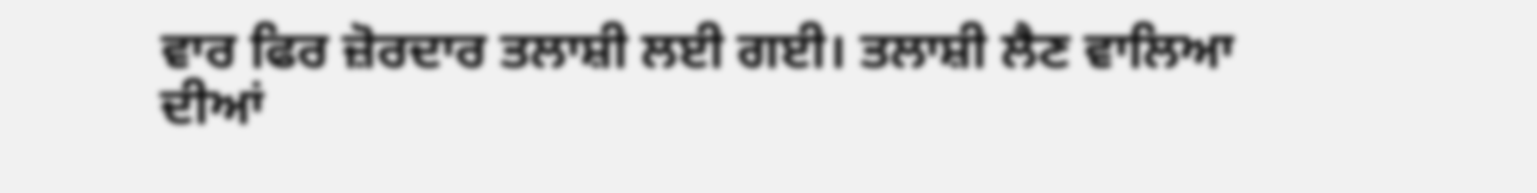ਵਾਰ ਫਿਰ ਜ਼ੋਰਦਾਰ ਤਲਾਸ਼ੀ ਲਈ ਗਈ। ਤਲਾਸ਼ੀ ਲੈਣ ਵਾਲਿਆ
ਦੀਆਂ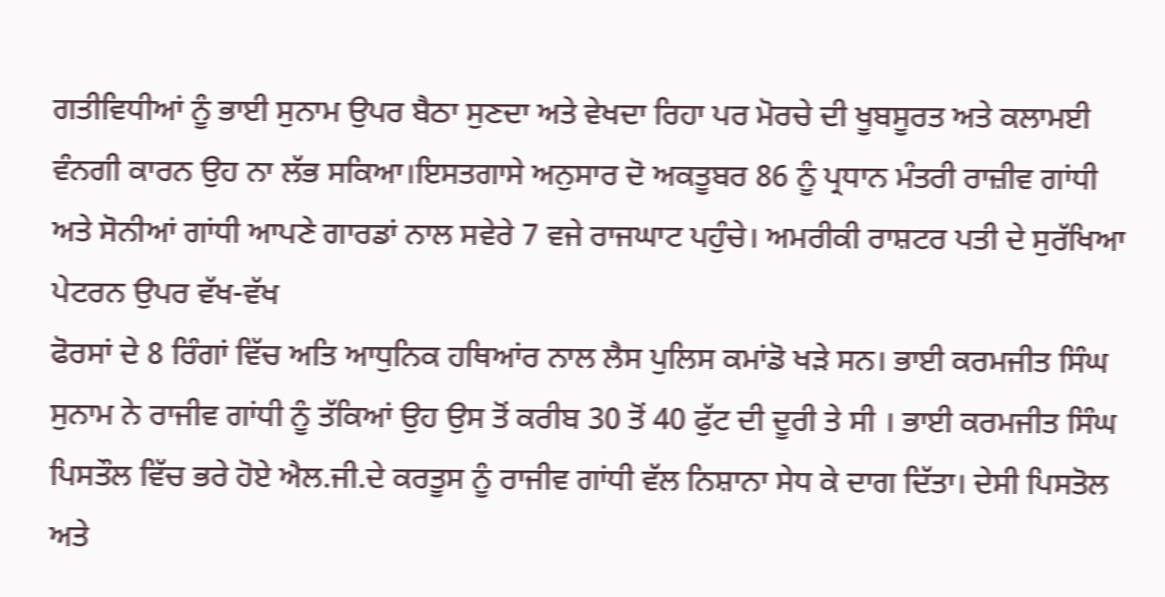ਗਤੀਵਿਧੀਆਂ ਨੂੰ ਭਾਈ ਸੁਨਾਮ ਉਪਰ ਬੈਠਾ ਸੁਣਦਾ ਅਤੇ ਵੇਖਦਾ ਰਿਹਾ ਪਰ ਮੋਰਚੇ ਦੀ ਖੂਬਸੂਰਤ ਅਤੇ ਕਲਾਮਈ ਵੰਨਗੀ ਕਾਰਨ ਉਹ ਨਾ ਲੱਭ ਸਕਿਆ।ਇਸਤਗਾਸੇ ਅਨੁਸਾਰ ਦੋ ਅਕਤੂਬਰ 86 ਨੂੰ ਪ੍ਰਧਾਨ ਮੰਤਰੀ ਰਾਜ਼ੀਵ ਗਾਂਧੀ ਅਤੇ ਸੋਨੀਆਂ ਗਾਂਧੀ ਆਪਣੇ ਗਾਰਡਾਂ ਨਾਲ ਸਵੇਰੇ 7 ਵਜੇ ਰਾਜਘਾਟ ਪਹੁੰਚੇ। ਅਮਰੀਕੀ ਰਾਸ਼ਟਰ ਪਤੀ ਦੇ ਸੁਰੱਖਿਆ ਪੇਟਰਨ ਉਪਰ ਵੱਖ-ਵੱਖ
ਫੋਰਸਾਂ ਦੇ 8 ਰਿੰਗਾਂ ਵਿੱਚ ਅਤਿ ਆਧੁਨਿਕ ਹਥਿਆਂਰ ਨਾਲ ਲੈਸ ਪੁਲਿਸ ਕਮਾਂਡੋ ਖੜੇ ਸਨ। ਭਾਈ ਕਰਮਜੀਤ ਸਿੰਘ ਸੁਨਾਮ ਨੇ ਰਾਜੀਵ ਗਾਂਧੀ ਨੂੰ ਤੱਕਿਆਂ ਉਹ ਉਸ ਤੋਂ ਕਰੀਬ 30 ਤੋਂ 40 ਫੁੱਟ ਦੀ ਦੂਰੀ ਤੇ ਸੀ । ਭਾਈ ਕਰਮਜੀਤ ਸਿੰਘ ਪਿਸਤੌਲ ਵਿੱਚ ਭਰੇ ਹੋਏ ਐਲ.ਜੀ.ਦੇ ਕਰਤੂਸ ਨੂੰ ਰਾਜੀਵ ਗਾਂਧੀ ਵੱਲ ਨਿਸ਼ਾਨਾ ਸੇਧ ਕੇ ਦਾਗ ਦਿੱਤਾ। ਦੇਸੀ ਪਿਸਤੋਲ ਅਤੇ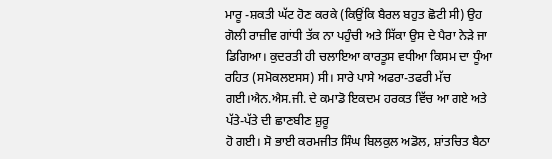ਮਾਰੂ -ਸ਼ਕਤੀ ਘੱਟ ਹੋਣ ਕਰਕੇ (ਕਿਉਂਕਿ ਬੈਰਲ ਬਹੁਤ ਛੋਟੀ ਸੀ) ਉਹ ਗੋਲੀ ਰਾਜ਼ੀਵ ਗਾਂਧੀ ਤੱਕ ਨਾ ਪਹੁੰਚੀ ਅਤੇ ਸਿੱਕਾ ਉਸ ਦੇ ਪੈਰਾ ਨੇੜੇ ਜਾ ਡਿਗਿਆ। ਕੁਦਰਤੀ ਹੀ ਚਲਾਇਆ ਕਾਰਤੂਸ ਵਧੀਆ ਕਿਸਮ ਦਾ ਧੂੰਆ ਰਹਿਤ (ਸਮੋਕਲੲਸਸ) ਸੀ। ਸਾਰੇ ਪਾਸੇ ਅਫਰਾ-ਤਫਰੀ ਮੱਚ ਗਈ।ਐਨ.ਐਸ.ਜੀ. ਦੇ ਕਮਾਡੋ ਇਕਦਮ ਹਰਕਤ ਵਿੱਚ ਆ ਗਏ ਅਤੇ ਪੱਤੇ-ਪੱਤੇ ਦੀ ਛਾਣਬੀਣ ਸ਼ੁਰੂ
ਹੋ ਗਈ। ਸੋ ਭਾਈ ਕਰਮਜੀਤ ਸਿੰਘ ਬਿਲਕੁਲ ਅਡੋਲ, ਸ਼ਾਂਤਚਿਤ ਬੈਠਾ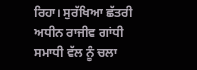ਰਿਹਾ। ਸੁਰੱਖਿਆ ਛੱਤਰੀ ਅਧੀਨ ਰਾਜੀਵ ਗਾਂਧੀ ਸਮਾਧੀ ਵੱਲ ਨੂੰ ਚਲਾ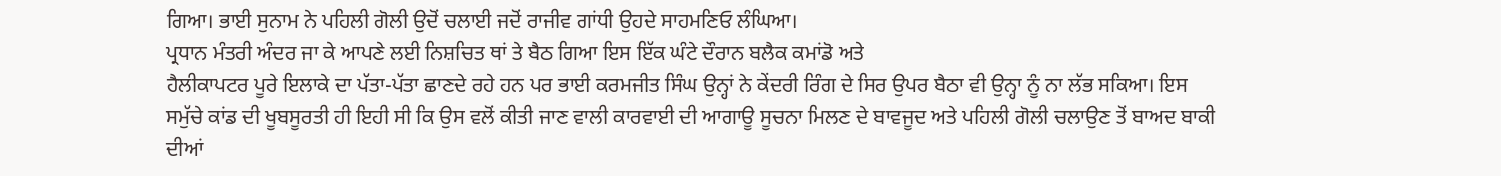ਗਿਆ। ਭਾਈ ਸੁਨਾਮ ਨੇ ਪਹਿਲੀ ਗੋਲੀ ਉਦੋਂ ਚਲਾਈ ਜਦੋਂ ਰਾਜੀਵ ਗਾਂਧੀ ਉਹਦੇ ਸਾਹਮਣਿਓ ਲੰਘਿਆ।
ਪ੍ਰਧਾਨ ਮੰਤਰੀ ਅੰਦਰ ਜਾ ਕੇ ਆਪਣੇ ਲਈ ਨਿਸ਼ਚਿਤ ਥਾਂ ਤੇ ਬੈਠ ਗਿਆ ਇਸ ਇੱਕ ਘੰਟੇ ਦੌਰਾਨ ਬਲੈਕ ਕਮਾਂਡੋ ਅਤੇ
ਹੈਲੀਕਾਪਟਰ ਪੂਰੇ ਇਲਾਕੇ ਦਾ ਪੱਤਾ-ਪੱਤਾ ਛਾਣਦੇ ਰਹੇ ਹਨ ਪਰ ਭਾਈ ਕਰਮਜੀਤ ਸਿੰਘ ਉਨ੍ਹਾਂ ਨੇ ਕੇਂਦਰੀ ਰਿੰਗ ਦੇ ਸਿਰ ਉਪਰ ਬੈਠਾ ਵੀ ਉਨ੍ਹਾ ਨੂੰ ਨਾ ਲੱਭ ਸਕਿਆ। ਇਸ ਸਮੁੱਚੇ ਕਾਂਡ ਦੀ ਖੂਬਸੂਰਤੀ ਹੀ ਇਹੀ ਸੀ ਕਿ ਉਸ ਵਲੋਂ ਕੀਤੀ ਜਾਣ ਵਾਲੀ ਕਾਰਵਾਈ ਦੀ ਆਗਾਊ ਸੂਚਨਾ ਮਿਲਣ ਦੇ ਬਾਵਜੂਦ ਅਤੇ ਪਹਿਲੀ ਗੋਲੀ ਚਲਾਉਣ ਤੋਂ ਬਾਅਦ ਬਾਕੀ ਦੀਆਂ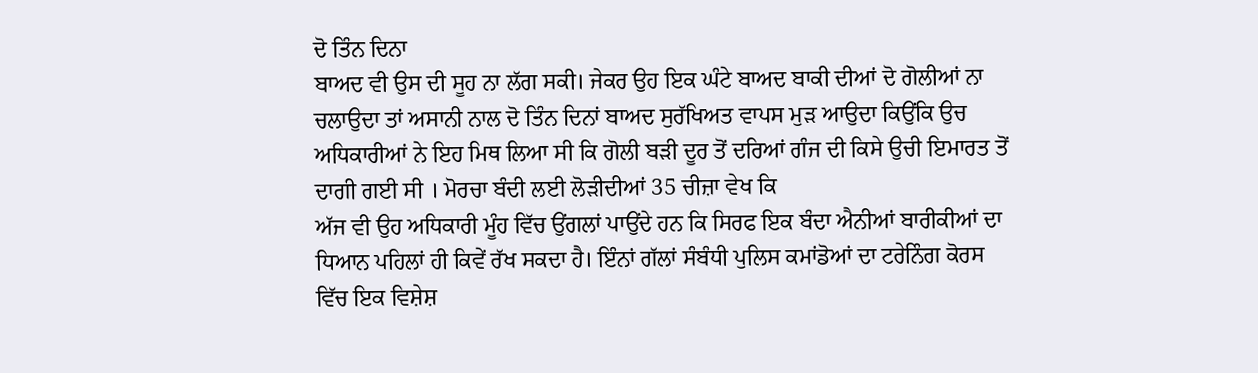ਦੋ ਤਿੰਨ ਦਿਨਾ
ਬਾਅਦ ਵੀ ਉਸ ਦੀ ਸੂਹ ਨਾ ਲੱਗ ਸਕੀ। ਜੇਕਰ ਉਹ ਇਕ ਘੰਟੇ ਬਾਅਦ ਬਾਕੀ ਦੀਆਂ ਦੋ ਗੋਲੀਆਂ ਨਾ ਚਲਾਉਦਾ ਤਾਂ ਅਸਾਨੀ ਨਾਲ ਦੋ ਤਿੰਨ ਦਿਨਾਂ ਬਾਅਦ ਸੁਰੱਖਿਅਤ ਵਾਪਸ ਮੁੜ ਆਉਦਾ ਕਿਉਂਕਿ ਉਚ ਅਧਿਕਾਰੀਆਂ ਨੇ ਇਹ ਮਿਥ ਲਿਆ ਸੀ ਕਿ ਗੋਲੀ ਬੜੀ ਦੂਰ ਤੋਂ ਦਰਿਆਂ ਗੰਜ ਦੀ ਕਿਸੇ ਉਚੀ ਇਮਾਰਤ ਤੋਂ ਦਾਗੀ ਗਈ ਸੀ । ਮੋਰਚਾ ਬੰਦੀ ਲਈ ਲੋੜੀਦੀਆਂ 35 ਚੀਜ਼ਾ ਵੇਖ ਕਿ
ਅੱਜ ਵੀ ਉਹ ਅਧਿਕਾਰੀ ਮੂੰਹ ਵਿੱਚ ਉਂਗਲਾਂ ਪਾਉਂਦੇ ਹਨ ਕਿ ਸਿਰਫ ਇਕ ਬੰਦਾ ਐਨੀਆਂ ਬਾਰੀਕੀਆਂ ਦਾ ਧਿਆਨ ਪਹਿਲਾਂ ਹੀ ਕਿਵੇਂ ਰੱਖ ਸਕਦਾ ਹੈ। ਇੰਨਾਂ ਗੱਲਾਂ ਸੰਬੰਧੀ ਪੁਲਿਸ ਕਮਾਂਡੋਆਂ ਦਾ ਟਰੇਨਿੰਗ ਕੋਰਸ ਵਿੱਚ ਇਕ ਵਿਸ਼ੇਸ਼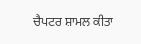ਚੈਪਟਰ ਸ਼ਾਮਲ ਕੀਤਾ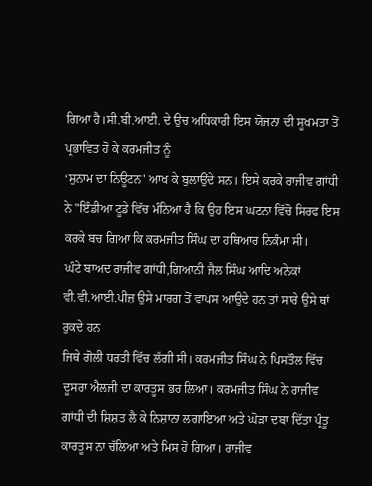ਗਿਆ ਹੈ।ਸੀ.ਬੀ.ਆਈ. ਦੇ ਉਚ ਅਧਿਕਾਰੀ ਇਸ ਯੋਜਨਾ ਦੀ ਸੂਖਮਤਾ ਤੋਂ ਪ੍ਰਭਾਵਿਤ ਹੋ ਕੇ ਕਰਮਜੀਤ ਨੂੰ
‘ਸੁਨਾਮ ਦਾ ਨਿਊਟਨ' ਆਖ ਕੇ ਬੁਲਾਉਂਦੇ ਸਨ। ਇਸੇ ਕਰਕੇ ਰਾਜੀਵ ਗਾਂਧੀ ਨੇ "ਇੰਡੀਆ ਟੂਡੇ ਵਿੱਚ ਮੰਨਿਆ ਹੈ ਕਿ ਉਹ ਇਸ ਘਟਨਾ ਵਿੱਚੋ ਸਿਰਫ ਇਸ ਕਰਕੇ ਬਚ ਗਿਆ ਕਿ ਕਰਮਜੀਤ ਸਿੰਘ ਦਾ ਹਥਿਆਰ ਨਿਕੰਮਾ ਸੀ।
ਘੰਟੇ ਬਾਅਦ ਰਾਜੀਵ ਗਾਂਧੀ,ਗਿਆਨੀ ਜੈਲ ਸਿੰਘ ਆਦਿ ਅਨੇਕਾਂ ਵੀ.ਵੀ.ਆਈ.ਪੀਜ਼ ਉਸੇ ਮਾਰਗ ਤੋਂ ਵਾਪਸ ਆਉਦੇ ਹਨ ਤਾਂ ਸਾਰੇ ਉਸੇ ਥਾਂ ਰੁਕਦੇ ਹਨ
ਜਿਥੇ ਗੋਲੀ ਧਰਤੀ ਵਿੱਚ ਲੱਗੀ ਸੀ। ਕਰਮਜੀਤ ਸਿੰਘ ਨੇ ਪਿਸਤੌਲ ਵਿੱਚ ਦੂਸਰਾ ਐਲਜੀ ਦਾ ਕਾਰਤੂਸ ਭਰ ਲਿਆ। ਕਰਮਜੀਤ ਸਿੰਘ ਨੇ ਰਾਜੀਵ ਗਾਂਧੀ ਦੀ ਸ਼ਿਸ਼ਤ ਲੈ ਕੇ ਨਿਸ਼ਾਨਾ ਲਗਾਇਆ ਅਤੇ ਘੋੜਾ ਦਬਾ ਦਿੱਤਾ ਪ੍ਰੰਤੂ ਕਾਰਤੂਸ ਨਾ ਚੱਲਿਆ ਅਤੇ ਮਿਸ ਹੋ ਗਿਆ। ਰਾਜੀਵ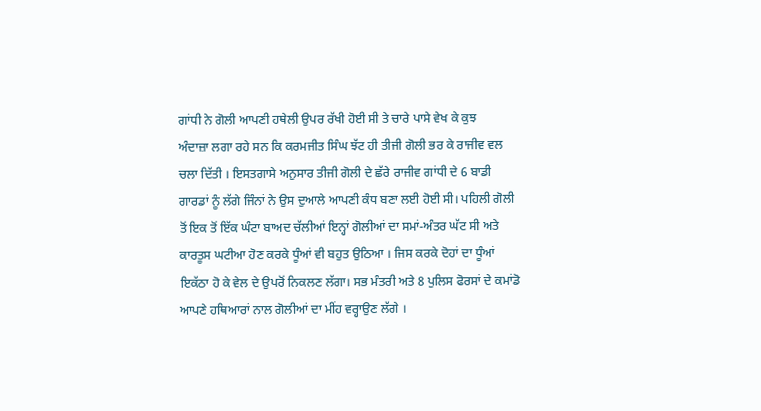ਗਾਂਧੀ ਨੇ ਗੋਲੀ ਆਪਣੀ ਹਥੇਲੀ ਉਪਰ ਰੱਖੀ ਹੋਈ ਸੀ ਤੇ ਚਾਰੇ ਪਾਸੇ ਵੇਖ ਕੇ ਕੁਝ
ਅੰਦਾਜ਼ਾ ਲਗਾ ਰਹੇ ਸਨ ਕਿ ਕਰਮਜੀਤ ਸਿੰਘ ਝੱਟ ਹੀ ਤੀਜੀ ਗੋਲੀ ਭਰ ਕੇ ਰਾਜੀਵ ਵਲ ਚਲਾ ਦਿੱਤੀ । ਇਸਤਗਾਸੇ ਅਨੁਸਾਰ ਤੀਜੀ ਗੋਲੀ ਦੇ ਛੱਰੇ ਰਾਜੀਵ ਗਾਂਧੀ ਦੇ 6 ਬਾਡੀ ਗਾਰਡਾਂ ਨੂੰ ਲੱਗੇ ਜਿੰਨਾਂ ਨੇ ਉਸ ਦੁਆਲੇ ਆਪਣੀ ਕੰਧ ਬਣਾ ਲਈ ਹੋਈ ਸੀ। ਪਹਿਲੀ ਗੋਲੀ ਤੋਂ ਇਕ ਤੋਂ ਇੱਕ ਘੰਟਾ ਬਾਅਦ ਚੱਲੀਆਂ ਇਨ੍ਹਾਂ ਗੋਲੀਆਂ ਦਾ ਸਮਾਂ-ਅੰਤਰ ਘੱਟ ਸੀ ਅਤੇ
ਕਾਰਤੂਸ ਘਟੀਆ ਹੋਣ ਕਰਕੇ ਧੂੰਆਂ ਵੀ ਬਹੁਤ ਉਠਿਆ । ਜਿਸ ਕਰਕੇ ਦੋਹਾਂ ਦਾ ਧੂੰਆਂ ਇਕੱਠਾ ਹੋ ਕੇ ਵੇਲ ਦੇ ਉਪਰੋਂ ਨਿਕਲਣ ਲੱਗਾ। ਸਭ ਮੰਤਰੀ ਅਤੇ 8 ਪੁਲਿਸ ਫੋਰਸਾਂ ਦੇ ਕਮਾਂਡੋ ਆਪਣੇ ਹਥਿਆਰਾਂ ਨਾਲ ਗੋਲੀਆਂ ਦਾ ਮੀਂਹ ਵਰ੍ਹਾਉਣ ਲੱਗੇ ।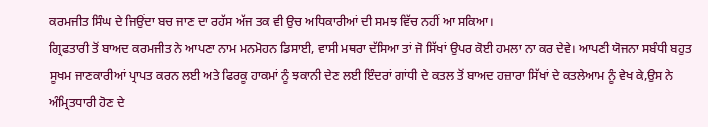ਕਰਮਜੀਤ ਸਿੰਘ ਦੇ ਜਿਉਂਦਾ ਬਚ ਜਾਣ ਦਾ ਰਹੱਸ ਅੱਜ ਤਕ ਵੀ ਉਚ ਅਧਿਕਾਰੀਆਂ ਦੀ ਸਮਝ ਵਿੱਚ ਨਹੀਂ ਆ ਸਕਿਆ।
ਗ੍ਰਿਫਤਾਰੀ ਤੋਂ ਬਾਅਦ ਕਰਮਜੀਤ ਨੇ ਆਪਣਾ ਨਾਮ ਮਨਮੋਹਨ ਡਿਸਾਈ, ਵਾਸੀ ਮਥਰਾ ਦੱਸਿਆ ਤਾਂ ਜੋ ਸਿੱਖਾਂ ਉਪਰ ਕੋਈ ਹਮਲਾ ਨਾ ਕਰ ਦੇਵੇ। ਆਪਣੀ ਯੋਜਨਾ ਸਬੰਧੀ ਬਹੁਤ ਸੂਖਮ ਜਾਣਕਾਰੀਆਂ ਪ੍ਰਾਪਤ ਕਰਨ ਲਈ ਅਤੇ ਫਿਰਕੂ ਹਾਕਮਾਂ ਨੂੰ ਝਕਾਨੀ ਦੇਣ ਲਈ ਇੰਦਰਾਂ ਗਾਂਧੀ ਦੇ ਕਤਲ ਤੋਂ ਬਾਅਦ ਹਜ਼ਾਰਾ ਸਿੱਖਾਂ ਦੇ ਕਤਲੇਆਮ ਨੂੰ ਵੇਖ ਕੇ,ਉਸ ਨੇ ਅੰਮ੍ਰਿਤਧਾਰੀ ਹੋਣ ਦੇ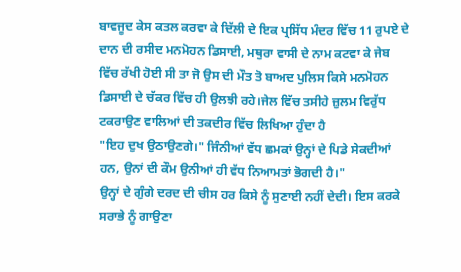ਬਾਵਜੂਦ ਕੇਸ ਕਤਲ ਕਰਵਾ ਕੇ ਦਿੱਲੀ ਦੇ ਇਕ ਪ੍ਰਸਿੱਧ ਮੰਦਰ ਵਿੱਚ 11 ਰੁਪਏ ਦੇ ਦਾਨ ਦੀ ਰਸੀਦ ਮਨਮੋਹਨ ਡਿਸਾਈ, ਮਥੁਰਾ ਵਾਸੀ ਦੇ ਨਾਮ ਕਟਵਾ ਕੇ ਜੇਬ ਵਿੱਚ ਰੱਖੀ ਹੋਈ ਸੀ ਤਾ ਜੋ ਉਸ ਦੀ ਮੌਤ ਤੋ ਬਾਅਦ ਪੁਲਿਸ ਕਿਸੇ ਮਨਮੋਹਨ ਡਿਸਾਈ ਦੇ ਚੱਕਰ ਵਿੱਚ ਹੀ ਉਲਝੀ ਰਹੇ।ਜੇਲ ਵਿੱਚ ਤਸੀਹੇ ਜ਼ੁਲਮ ਵਿਰੁੱਧ ਟਕਰਾਉਣ ਵਾਲਿਆਂ ਦੀ ਤਕਦੀਰ ਵਿੱਚ ਲਿਖਿਆ ਹੁੰਦਾ ਹੈ
"ਇਹ ਦੁਖ ਉਠਾਉਣਗੇ।" ਜਿੰਨੀਆਂ ਵੱਧ ਛਮਕਾਂ ਉਨ੍ਹਾਂ ਦੇ ਪਿਡੇ ਸੇਕਦੀਆਂ ਹਨ, ਉਨਾਂ ਦੀ ਕੌਮ ਉਨੀਆਂ ਹੀ ਵੱਧ ਨਿਆਮਤਾਂ ਭੋਗਦੀ ਹੈ।"
ਉਨ੍ਹਾਂ ਦੇ ਗੁੰਗੇ ਦਰਦ ਦੀ ਚੀਸ ਹਰ ਕਿਸੇ ਨੂੰ ਸੁਣਾਈ ਨਹੀਂ ਦੇਦੀ। ਇਸ ਕਰਕੇ ਸਰਾਭੇ ਨੂੰ ਗਾਉਣਾ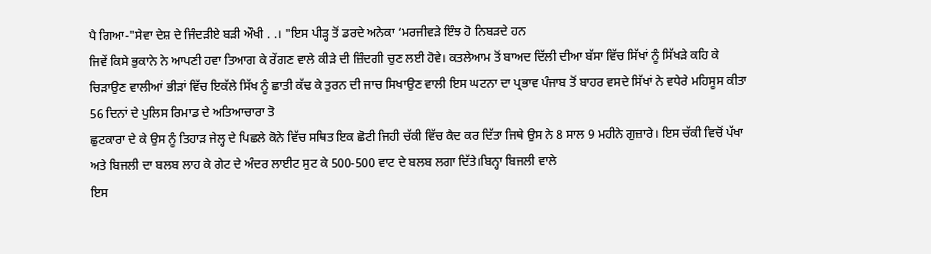ਪੈ ਗਿਆ-"ਸੇਵਾ ਦੇਸ਼ ਦੇ ਜਿੰਦੜੀਏ ਬੜੀ ਔਖੀ . .। "ਇਸ ਪੀੜ੍ਹ ਤੋਂ ਡਰਦੇ ਅਨੇਕਾ ‘ਮਰਜੀਵੜੇ ਇੰਝ ਹੋ ਨਿਬੜਦੇ ਹਨ
ਜਿਵੇਂ ਕਿਸੇ ਭੁਕਾਨੇ ਨੇ ਆਪਣੀ ਹਵਾ ਤਿਆਗ ਕੇ ਰੇਂਗਣ ਵਾਲੇ ਕੀੜੇ ਦੀ ਜ਼ਿੰਦਗੀ ਚੁਣ ਲਈ ਹੋਵੇ। ਕਤਲੇਆਮ ਤੋਂ ਬਾਅਦ ਦਿੱਲੀ ਦੀਆ ਬੱਸਾ ਵਿੱਚ ਸਿੱਖਾਂ ਨੂੰ ਸਿੱਖੜੇ ਕਹਿ ਕੇ ਚਿੜਾਉਣ ਵਾਲੀਆਂ ਭੀੜਾਂ ਵਿੱਚ ਇਕੱਲੇ ਸਿੱਖ ਨੂੰ ਛਾਤੀ ਕੱਢ ਕੇ ਤੁਰਨ ਦੀ ਜਾਚ ਸਿਖਾਉਣ ਵਾਲੀ ਇਸ ਘਟਨਾ ਦਾ ਪ੍ਰਭਾਵ ਪੰਜਾਬ ਤੋਂ ਬਾਹਰ ਵਸਦੇ ਸਿੱਖਾਂ ਨੇ ਵਧੇਰੇ ਮਹਿਸੂਸ ਕੀਤਾ
56 ਦਿਨਾਂ ਦੇ ਪੁਲਿਸ ਰਿਮਾਡ ਦੇ ਅਤਿਆਚਾਰਾ ਤੋ
ਛੁਟਕਾਰਾ ਦੇ ਕੇ ਉਸ ਨੂੰ ਤਿਹਾੜ ਜੇਲ੍ਹ ਦੇ ਪਿਛਲੇ ਕੋਨੇ ਵਿੱਚ ਸਥਿਤ ਇਕ ਛੋਟੀ ਜਿਹੀ ਚੱਕੀ ਵਿੱਚ ਕੈਦ ਕਰ ਦਿੱਤਾ ਜਿਥੇ ਉਸ ਨੇ 8 ਸਾਲ 9 ਮਹੀਨੇ ਗੁਜ਼ਾਰੇ। ਇਸ ਚੱਕੀ ਵਿਚੋਂ ਪੱਖਾ ਅਤੇ ਬਿਜਲੀ ਦਾ ਬਲਬ ਲਾਹ ਕੇ ਗੇਟ ਦੇ ਅੰਦਰ ਲਾਈਟ ਸੁਟ ਕੇ 500-500 ਵਾਟ ਦੇ ਬਲਬ ਲਗਾ ਦਿੱਤੇ।ਬਿਨ੍ਹਾ ਬਿਜਲੀ ਵਾਲੇ
ਇਸ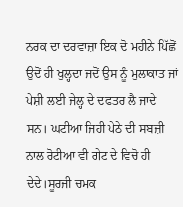ਨਰਕ ਦਾ ਦਰਵਾਜ਼ਾ ਇਕ ਦੋ ਮਹੀਨੇ ਪਿੱਛੋਂ ਉਦੋਂ ਹੀ ਖੁਲ੍ਹਦਾ ਜਦੋਂ ਉਸ ਨੂੰ ਮੁਲਾਕਾਤ ਜਾਂ ਪੇਸ਼ੀ ਲਈ ਜੇਲ੍ਹ ਦੇ ਦਫਤਰ ਲੈ ਜਾਦੇ ਸਨ। ਘਟੀਆ ਜਿਹੀ ਪੇਠੇ ਦੀ ਸਬਜ਼ੀ ਨਾਲ ਰੋਟੀਆ ਵੀ ਗੇਟ ਦੇ ਵਿਚੋ ਹੀ ਦੇਦੇ।ਸੂਰਜੀ ਚਮਕ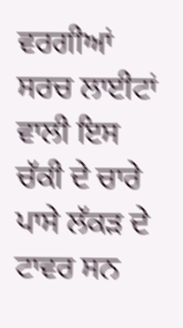ਵਰਗੀਆਂ ਸਰਚ ਲਾਈਟਾਂ ਵਾਲੀ ਇਸ ਚੱਕੀ ਦੇ ਚਾਰੇ ਪਾਸੇ ਲੱਕੜ ਦੇ ਟਾਵਰ ਸਨ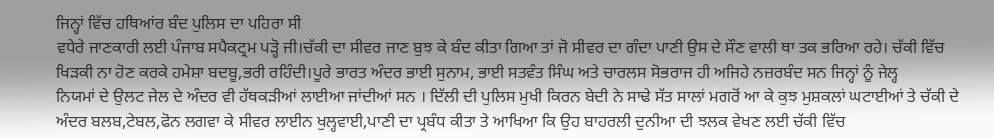ਜਿਨ੍ਹਾਂ ਵਿੱਚ ਹਥਿਆਂਰ ਬੰਦ ਪੁਲਿਸ ਦਾ ਪਹਿਰਾ ਸੀ
ਵਧੇਰੇ ਜਾਣਕਾਰੀ ਲਈ ਪੰਜਾਬ ਸਪੈਕਟ੍ਰਮ ਪੜ੍ਹੋ ਜੀ।ਚੱਕੀ ਦਾ ਸੀਵਰ ਜਾਣ ਬੁਝ ਕੇ ਬੰਦ ਕੀਤਾ ਗਿਆ ਤਾਂ ਜੋ ਸੀਵਰ ਦਾ ਗੰਦਾ ਪਾਣੀ ਉਸ ਦੇ ਸੌਣ ਵਾਲੀ ਥਾ ਤਕ ਭਰਿਆ ਰਹੇ। ਚੱਕੀ ਵਿੱਚ ਖਿੜਕੀ ਨਾ ਹੋਣ ਕਰਕੇ ਹਮੇਸ਼ਾ ਬਦਬੂ,ਭਰੀ ਰਹਿੰਦੀ।ਪੂਰੇ ਭਾਰਤ ਅੰਦਰ ਭਾਈ ਸੁਨਾਮ, ਭਾਈ ਸਤਵੰਤ ਸਿੰਘ ਅਤੇ ਚਾਰਲਸ ਸੋਭਰਾਜ ਹੀ ਅਜਿਹੇ ਨਜ਼ਰਬੰਦ ਸਨ ਜਿਨ੍ਹਾਂ ਨੂੰ ਜੇਲ੍ਹ
ਨਿਯਮਾਂ ਦੇ ਉਲਟ ਜੇਲ ਦੇ ਅੰਦਰ ਵੀ ਹੱਥਕੜੀਆਂ ਲਾਈਆ ਜਾਂਦੀਆਂ ਸਨ । ਦਿੱਲੀ ਦੀ ਪੁਲਿਸ ਮੁਖੀ ਕਿਰਨ ਬੇਦੀ ਨੇ ਸਾਢੇ ਸੱਤ ਸਾਲਾਂ ਮਗਰੋਂ ਆ ਕੇ ਕੁਝ ਮੁਸ਼ਕਲਾਂ ਘਟਾਈਆਂ ਤੇ ਚੱਕੀ ਦੇ ਅੰਦਰ ਬਲਬ,ਟੇਬਲ,ਫੋਨ ਲਗਵਾ ਕੇ ਸੀਵਰ ਲਾਈਨ ਖੁਲ੍ਹਵਾਈ,ਪਾਣੀ ਦਾ ਪ੍ਰਬੰਧ ਕੀਤਾ ਤੇ ਆਖਿਆ ਕਿ ਉਹ ਬਾਹਰਲੀ ਦੁਨੀਆ ਦੀ ਝਲਕ ਵੇਖਣ ਲਈ ਚੱਕੀ ਵਿੱਚ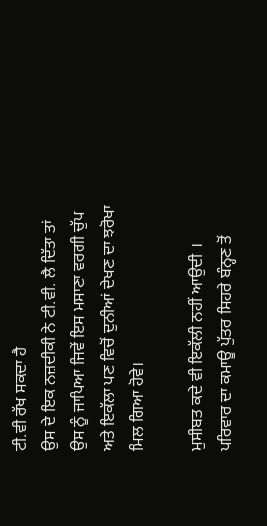ਟੀ.ਵੀ ਰੱਖ ਸਕਦਾ ਹੈ
ਉਸ ਦੇ ਇਕ ਨਜ਼ਦੀਕੀ ਨੇ ਟੀ.ਵੀ. ਲੈ ਦਿੱਤਾ ਤਾਂ ਉਸ ਨੂੰ ਜਾਪਿਆ ਜਿਵੇਂ ਇਸ ਮਸਾਣਾ ਵਰਗੀ ਚੁੱਪ ਅਤੇ ਇਕੱਲਾ ਪਣ ਵਿਚੋਂ ਦੁਨੀਆਂ ਦੇਖਣ ਦਾ ਝਰੋਖਾ ਮਿਲ ਗਿਆ ਹੋਵੇ।

ਮੁਸੀਬਤ ਕਦੇ ਵੀ ਇਕੱਲੀ ਨਹੀਂ ਆਉਦੀ । ਪਰਿਵਾਰ ਦਾ ਕਮਾਊ ਪੁੱਤਰ ਸਿਹਰੇ ਬੰਨ੍ਹਣ ਤੋਂ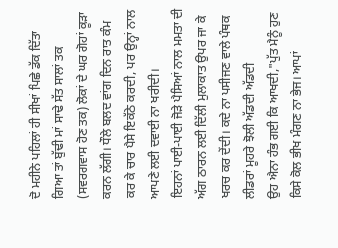ਦੋ ਮਹੀਨੇ ਪਹਿਲਾਂ ਹੀ ਸੀਖਾਂ ਪਿਛੇ ਡੱਕ ਦਿੱਤਾ ਗਿਆ ਤਾਂ ਬੁੱਢੀ ਮਾਂ ਸਾਢੇ ਸੱਤ ਸਾਲਾਂ ਤਕ
(ਸਵਰਗਵਾਸ ਹੋਣ ਤਕ) ਲੋਕਾਂ ਦੇ ਘਰ ਗੋਹਾਂ ਕੂੜਾ ਕਰਨ ਲੱਗੀ। ਧੌਲੇ ਬਲਦ ਵਾਂਗ ਦਿਨ ਰਾਤ ਕੰਮ ਕਰ ਕੇ ਚਾਰ ਪੈਸੇ ਇਕੱਠੇ ਕਰਦੀ, ਪਰ ਉਨ੍ਹਾਂ ਨਾਲ ਆਪਣੇ ਲਈ ਦਵਾਈ ਨਾ ਖਰੀਦੀ।
ਇਹਨਾਂ ਪਾਈ-ਪਾਈ ਜੋੜੇ ਪੈਸਿਆਂ ਨਾਲ ਮਮਤਾ ਦੀ ਅੱਗ ਠਾਰਨ ਲਈ ਦਿੱਲੀ ਮੁਲਾਕਾਤ ਉਪਰ ਜਾ ਕੇ ਖਰਚ ਕਰ ਦੇਂਦੀ। ਕਦੇ ਨਾ ਪਸੀਜਣ ਵਾਲੇ ਪੰਥਕ ਲੀਡਰਾਂ ਮੂਹਰੇ ਝੋਲੀ ਅੱਡਦੀ ਅੱਡਦੀ
ਉਹ ਐਨਾ ਹੰਭ ਗਈ ਕਿ ਆਖਦੀ,"ਪੁੱਤ ਮੈਨੂੰ ਹੁਣ ਕਿਸੇ ਕੋਲ ਭੀਖ ਮੰਗਣ ਨਾ ਭੇਜ। ਆਪਾਂ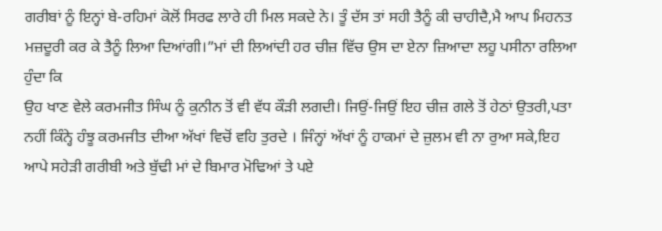ਗਰੀਬਾਂ ਨੂੰ ਇਨ੍ਹਾਂ ਬੇ-ਰਹਿਮਾਂ ਕੋਲੋਂ ਸਿਰਫ ਲਾਰੇ ਹੀ ਮਿਲ ਸਕਦੇ ਨੇ। ਤੂੰ ਦੱਸ ਤਾਂ ਸਹੀ ਤੈਨੂੰ ਕੀ ਚਾਹੀਦੈ,ਮੈ ਆਪ ਮਿਹਨਤ ਮਜ਼ਦੂਰੀ ਕਰ ਕੇ ਤੈਨੂੰ ਲਿਆ ਦਿਆਂਗੀ।”ਮਾਂ ਦੀ ਲਿਆਂਦੀ ਹਰ ਚੀਜ਼ ਵਿੱਚ ਉਸ ਦਾ ਏਨਾ ਜ਼ਿਆਦਾ ਲਹੂ ਪਸੀਨਾ ਰਲਿਆ ਹੁੰਦਾ ਕਿ
ਉਹ ਖਾਣ ਵੇਲੇ ਕਰਮਜੀਤ ਸਿੰਘ ਨੂੰ ਕੁਨੀਨ ਤੋਂ ਵੀ ਵੱਧ ਕੌੜੀ ਲਗਦੀ। ਜਿਉਂ-ਜਿਉਂ ਇਹ ਚੀਜ਼ ਗਲੇ ਤੋਂ ਹੇਠਾਂ ਉਤਰੀ,ਪਤਾ ਨਹੀਂ ਕਿੰਨ੍ਹੇ ਹੰਝੂ ਕਰਮਜੀਤ ਦੀਆ ਅੱਖਾਂ ਵਿਚੋਂ ਵਹਿ ਤੁਰਦੇ । ਜਿੰਨ੍ਹਾਂ ਅੱਖਾਂ ਨੂੰ ਹਾਕਮਾਂ ਦੇ ਜ਼ੁਲਮ ਵੀ ਨਾ ਰੁਆ ਸਕੇ,ਇਹ ਆਪੇ ਸਹੇੜੀ ਗਰੀਬੀ ਅਤੇ ਬੁੱਢੀ ਮਾਂ ਦੇ ਬਿਮਾਰ ਮੋਢਿਆਂ ਤੇ ਪਏ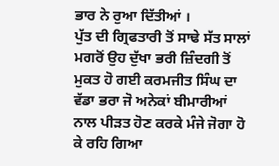ਭਾਰ ਨੇ ਰੁਆ ਦਿੱਤੀਆਂ ।
ਪੁੱਤ ਦੀ ਗ੍ਰਿਫਤਾਰੀ ਤੋਂ ਸਾਢੇ ਸੱਤ ਸਾਲਾਂ ਮਗਰੋਂ ਉਹ ਦੁੱਖਾ ਭਰੀ ਜ਼ਿੰਦਗੀ ਤੋਂ ਮੁਕਤ ਹੋ ਗਈ ਕਰਮਜੀਤ ਸਿੰਘ ਦਾ ਵੱਡਾ ਭਰਾ ਜੋ ਅਨੇਕਾਂ ਬੀਮਾਰੀਆਂ ਨਾਲ ਪੀੜਤ ਹੋਣ ਕਰਕੇ ਮੰਜੇ ਜੋਗਾ ਹੋ ਕੇ ਰਹਿ ਗਿਆ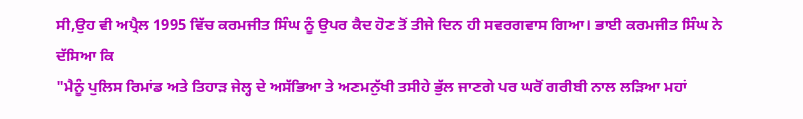ਸੀ,ਉਹ ਵੀ ਅਪ੍ਰੈਲ 1995 ਵਿੱਚ ਕਰਮਜੀਤ ਸਿੰਘ ਨੂੰ ਉਪਰ ਕੈਦ ਹੋਣ ਤੋਂ ਤੀਜੇ ਦਿਨ ਹੀ ਸਵਰਗਵਾਸ ਗਿਆ। ਭਾਈ ਕਰਮਜੀਤ ਸਿੰਘ ਨੇ ਦੱਸਿਆ ਕਿ
"ਮੈਨੂੰ ਪੁਲਿਸ ਰਿਮਾਂਡ ਅਤੇ ਤਿਹਾੜ ਜੇਲ੍ਹ ਦੇ ਅਸੱਭਿਆ ਤੇ ਅਣਮਨੁੱਖੀ ਤਸੀਹੇ ਭੁੱਲ ਜਾਣਗੇ ਪਰ ਘਰੋਂ ਗਰੀਬੀ ਨਾਲ ਲੜਿਆ ਮਹਾਂ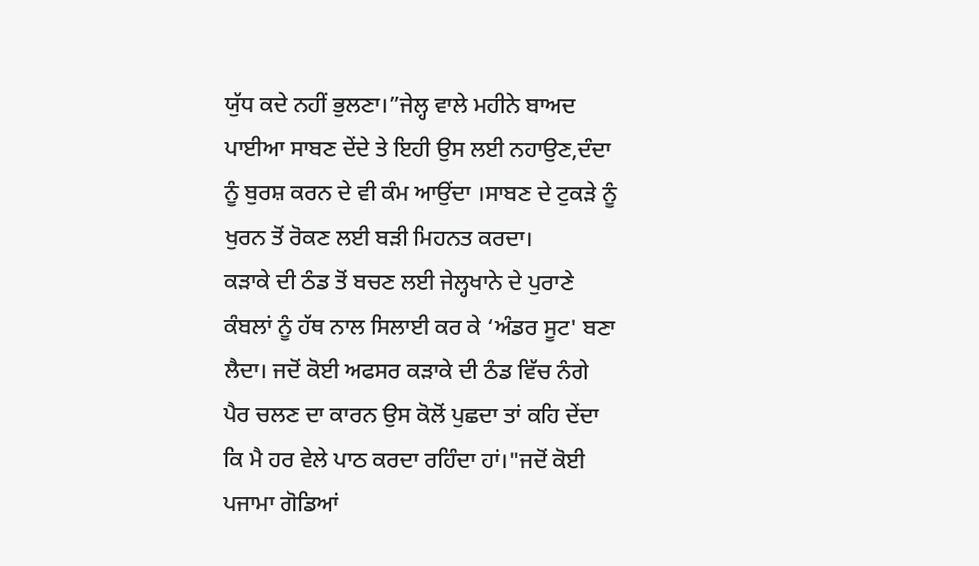ਯੁੱਧ ਕਦੇ ਨਹੀਂ ਭੁਲਣਾ।”ਜੇਲ੍ਹ ਵਾਲੇ ਮਹੀਨੇ ਬਾਅਦ ਪਾਈਆ ਸਾਬਣ ਦੇਂਦੇ ਤੇ ਇਹੀ ਉਸ ਲਈ ਨਹਾਉਣ,ਦੰਦਾ ਨੂੰ ਬੁਰਸ਼ ਕਰਨ ਦੇ ਵੀ ਕੰਮ ਆਉਂਦਾ ।ਸਾਬਣ ਦੇ ਟੁਕੜੇ ਨੂੰ ਖੁਰਨ ਤੋਂ ਰੋਕਣ ਲਈ ਬੜੀ ਮਿਹਨਤ ਕਰਦਾ।
ਕੜਾਕੇ ਦੀ ਠੰਡ ਤੋਂ ਬਚਣ ਲਈ ਜੇਲ੍ਹਖਾਨੇ ਦੇ ਪੁਰਾਣੇ ਕੰਬਲਾਂ ਨੂੰ ਹੱਥ ਨਾਲ ਸਿਲਾਈ ਕਰ ਕੇ ‘ਅੰਡਰ ਸੂਟ' ਬਣਾ ਲੈਦਾ। ਜਦੋਂ ਕੋਈ ਅਫਸਰ ਕੜਾਕੇ ਦੀ ਠੰਡ ਵਿੱਚ ਨੰਗੇ ਪੈਰ ਚਲਣ ਦਾ ਕਾਰਨ ਉਸ ਕੋਲੋਂ ਪੁਛਦਾ ਤਾਂ ਕਹਿ ਦੇਂਦਾ ਕਿ ਮੈ ਹਰ ਵੇਲੇ ਪਾਠ ਕਰਦਾ ਰਹਿੰਦਾ ਹਾਂ।"ਜਦੋਂ ਕੋਈ ਪਜਾਮਾ ਗੋਡਿਆਂ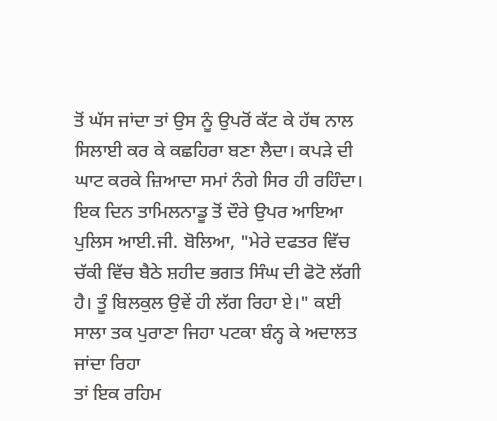ਤੋਂ ਘੱਸ ਜਾਂਦਾ ਤਾਂ ਉਸ ਨੂੰ ਉਪਰੋਂ ਕੱਟ ਕੇ ਹੱਥ ਨਾਲ
ਸਿਲਾਈ ਕਰ ਕੇ ਕਛਹਿਰਾ ਬਣਾ ਲੈਦਾ। ਕਪੜੇ ਦੀ ਘਾਟ ਕਰਕੇ ਜ਼ਿਆਦਾ ਸਮਾਂ ਨੰਗੇ ਸਿਰ ਹੀ ਰਹਿੰਦਾ।
ਇਕ ਦਿਨ ਤਾਮਿਲਨਾਡੂ ਤੋਂ ਦੌਰੇ ਉਪਰ ਆਇਆ ਪੁਲਿਸ ਆਈ.ਜੀ. ਬੋਲਿਆ, "ਮੇਰੇ ਦਫਤਰ ਵਿੱਚ ਚੱਕੀ ਵਿੱਚ ਬੈਠੇ ਸ਼ਹੀਦ ਭਗਤ ਸਿੰਘ ਦੀ ਫੋਟੋ ਲੱਗੀ ਹੈ। ਤੂੰ ਬਿਲਕੁਲ ਉਵੇਂ ਹੀ ਲੱਗ ਰਿਹਾ ਏ।" ਕਈ ਸਾਲਾ ਤਕ ਪੁਰਾਣਾ ਜਿਹਾ ਪਟਕਾ ਬੰਨ੍ਹ ਕੇ ਅਦਾਲਤ ਜਾਂਦਾ ਰਿਹਾ
ਤਾਂ ਇਕ ਰਹਿਮ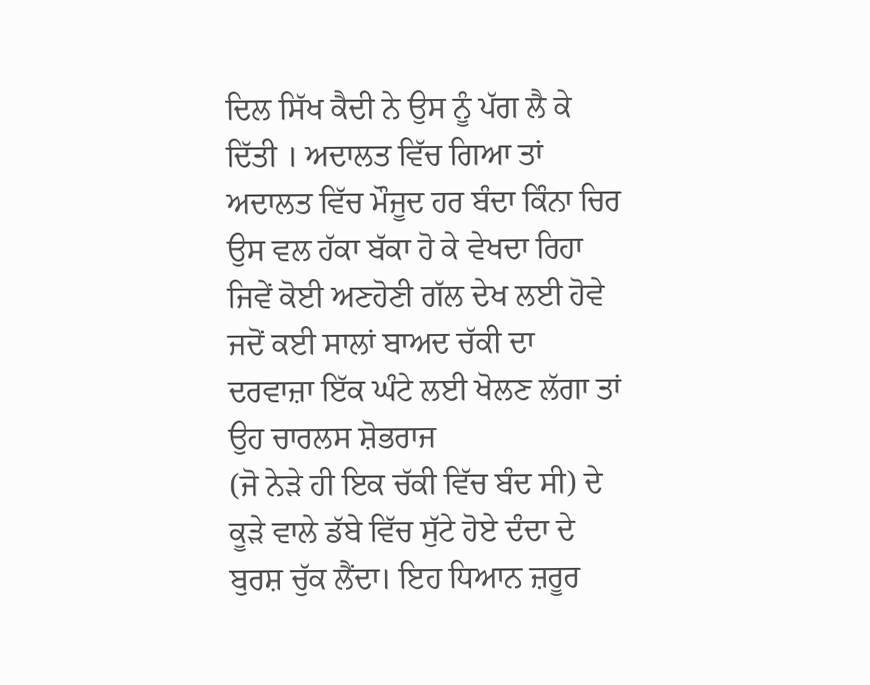ਦਿਲ ਸਿੱਖ ਕੈਦੀ ਨੇ ਉਸ ਨੂੰ ਪੱਗ ਲੈ ਕੇ ਦਿੱਤੀ । ਅਦਾਲਤ ਵਿੱਚ ਗਿਆ ਤਾਂ ਅਦਾਲਤ ਵਿੱਚ ਮੌਜੂਦ ਹਰ ਬੰਦਾ ਕਿੰਨਾ ਚਿਰ ਉਸ ਵਲ ਹੱਕਾ ਬੱਕਾ ਹੋ ਕੇ ਵੇਖਦਾ ਰਿਹਾ ਜਿਵੇਂ ਕੋਈ ਅਣਹੋਣੀ ਗੱਲ ਦੇਖ ਲਈ ਹੋਵੇ ਜਦੋਂ ਕਈ ਸਾਲਾਂ ਬਾਅਦ ਚੱਕੀ ਦਾ ਦਰਵਾਜ਼ਾ ਇੱਕ ਘੰਟੇ ਲਈ ਖੋਲਣ ਲੱਗਾ ਤਾਂ ਉਹ ਚਾਰਲਸ ਸ਼ੋਭਰਾਜ
(ਜੋ ਨੇੜੇ ਹੀ ਇਕ ਚੱਕੀ ਵਿੱਚ ਬੰਦ ਸੀ) ਦੇ ਕੂੜੇ ਵਾਲੇ ਡੱਬੇ ਵਿੱਚ ਸੁੱਟੇ ਹੋਏ ਦੰਦਾ ਦੇ ਬੁਰਸ਼ ਚੁੱਕ ਲੈਂਦਾ। ਇਹ ਧਿਆਨ ਜ਼ਰੂਰ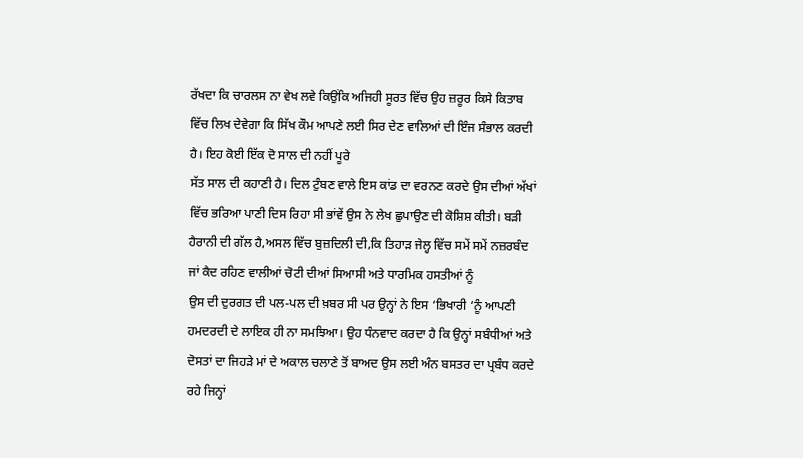ਰੱਖਦਾ ਕਿ ਚਾਰਲਸ ਨਾ ਵੇਖ ਲਵੇ ਕਿਉਂਕਿ ਅਜਿਹੀ ਸੂਰਤ ਵਿੱਚ ਉਹ ਜ਼ਰੂਰ ਕਿਸੇ ਕਿਤਾਬ ਵਿੱਚ ਲਿਖ ਦੇਵੇਗਾ ਕਿ ਸਿੱਖ ਕੌਮ ਆਪਣੇ ਲਈ ਸਿਰ ਦੇਣ ਵਾਲਿਆਂ ਦੀ ਇੰਜ ਸੰਭਾਲ ਕਰਦੀ ਹੈ। ਇਹ ਕੋਈ ਇੱਕ ਦੋ ਸਾਲ ਦੀ ਨਹੀਂ ਪੂਰੇ
ਸੱਤ ਸਾਲ ਦੀ ਕਹਾਣੀ ਹੈ। ਦਿਲ ਟੁੰਬਣ ਵਾਲੇ ਇਸ ਕਾਂਡ ਦਾ ਵਰਨਣ ਕਰਦੇ ਉਸ ਦੀਆਂ ਅੱਖਾਂ ਵਿੱਚ ਭਰਿਆ ਪਾਣੀ ਦਿਸ ਰਿਹਾ ਸੀ ਭਾਂਵੇਂ ਉਸ ਨੇ ਲੇਖ ਛੁਪਾਉਣ ਦੀ ਕੋਸ਼ਿਸ਼ ਕੀਤੀ। ਬੜੀ ਹੈਰਾਨੀ ਦੀ ਗੱਲ ਹੈ,ਅਸਲ ਵਿੱਚ ਬੁਜ਼ਦਿਲੀ ਦੀ,ਕਿ ਤਿਹਾੜ ਜੇਲ੍ਹ ਵਿੱਚ ਸਮੇਂ ਸਮੇਂ ਨਜ਼ਰਬੰਦ ਜਾਂ ਕੈਦ ਰਹਿਣ ਵਾਲੀਆਂ ਚੋਟੀ ਦੀਆਂ ਸਿਆਸੀ ਅਤੇ ਧਾਰਮਿਕ ਹਸਤੀਆਂ ਨੂੰ
ਉਸ ਦੀ ਦੁਰਗਤ ਦੀ ਪਲ-ਪਲ ਦੀ ਖ਼ਬਰ ਸੀ ਪਰ ਉਨ੍ਹਾਂ ਨੇ ਇਸ ‘ਭਿਖਾਰੀ ‘ਨੂੰ ਆਪਣੀ ਹਮਦਰਦੀ ਦੇ ਲਾਇਕ ਹੀ ਨਾ ਸਮਝਿਆ। ਉਹ ਧੰਨਵਾਦ ਕਰਦਾ ਹੈ ਕਿ ਉਨ੍ਹਾਂ ਸਬੰਧੀਆਂ ਅਤੇ ਦੋਸਤਾਂ ਦਾ ਜਿਹੜੇ ਮਾਂ ਦੇ ਅਕਾਲ ਚਲਾਣੇ ਤੋਂ ਬਾਅਦ ਉਸ ਲਈ ਅੰਨ ਬਸਤਰ ਦਾ ਪ੍ਰਬੰਧ ਕਰਦੇ ਰਹੇ ਜਿਨ੍ਹਾਂ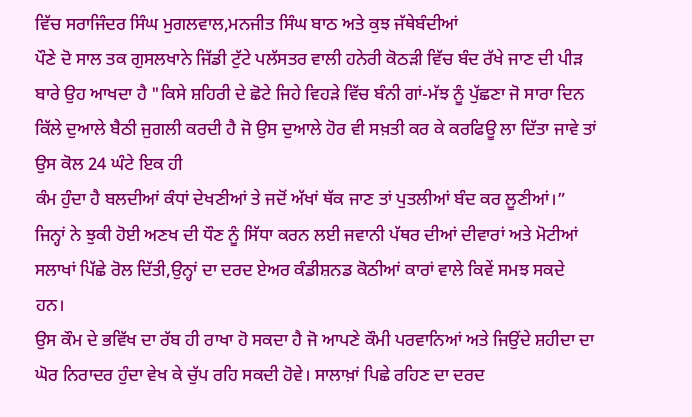ਵਿੱਚ ਸਰਾਜਿੰਦਰ ਸਿੰਘ ਮੁਗਲਵਾਲ,ਮਨਜੀਤ ਸਿੰਘ ਬਾਠ ਅਤੇ ਕੁਝ ਜੱਥੇਬੰਦੀਆਂ
ਪੌਣੇ ਦੋ ਸਾਲ ਤਕ ਗੁਸਲਖਾਨੇ ਜਿੱਡੀ ਟੁੱਟੇ ਪਲੱਸਤਰ ਵਾਲੀ ਹਨੇਰੀ ਕੋਠੜੀ ਵਿੱਚ ਬੰਦ ਰੱਖੇ ਜਾਣ ਦੀ ਪੀੜ ਬਾਰੇ ਉਹ ਆਖਦਾ ਹੈ "ਕਿਸੇ ਸ਼ਹਿਰੀ ਦੇ ਛੋਟੇ ਜਿਹੇ ਵਿਹੜੇ ਵਿੱਚ ਬੰਨੀ ਗਾਂ-ਮੱਝ ਨੂੰ ਪੁੱਛਣਾ ਜੋ ਸਾਰਾ ਦਿਨ ਕਿੱਲੇ ਦੁਆਲੇ ਬੈਠੀ ਜੁਗਲੀ ਕਰਦੀ ਹੈ ਜੋ ਉਸ ਦੁਆਲੇ ਹੋਰ ਵੀ ਸਖ਼ਤੀ ਕਰ ਕੇ ਕਰਫਿਊ ਲਾ ਦਿੱਤਾ ਜਾਵੇ ਤਾਂ ਉਸ ਕੋਲ 24 ਘੰਟੇ ਇਕ ਹੀ
ਕੰਮ ਹੁੰਦਾ ਹੈ ਬਲਦੀਆਂ ਕੰਧਾਂ ਦੇਖਣੀਆਂ ਤੇ ਜਦੋਂ ਅੱਖਾਂ ਥੱਕ ਜਾਣ ਤਾਂ ਪੁਤਲੀਆਂ ਬੰਦ ਕਰ ਲੂਣੀਆਂ।”
ਜਿਨ੍ਹਾਂ ਨੇ ਝੁਕੀ ਹੋਈ ਅਣਖ ਦੀ ਧੌਣ ਨੂੰ ਸਿੱਧਾ ਕਰਨ ਲਈ ਜਵਾਨੀ ਪੱਥਰ ਦੀਆਂ ਦੀਵਾਰਾਂ ਅਤੇ ਮੋਟੀਆਂ ਸਲਾਖਾਂ ਪਿੱਛੇ ਰੋਲ ਦਿੱਤੀ,ਉਨ੍ਹਾਂ ਦਾ ਦਰਦ ਏਅਰ ਕੰਡੀਸ਼ਨਡ ਕੋਠੀਆਂ ਕਾਰਾਂ ਵਾਲੇ ਕਿਵੇਂ ਸਮਝ ਸਕਦੇ ਹਨ।
ਉਸ ਕੌਮ ਦੇ ਭਵਿੱਖ ਦਾ ਰੱਬ ਹੀ ਰਾਖਾ ਹੋ ਸਕਦਾ ਹੈ ਜੋ ਆਪਣੇ ਕੌਮੀ ਪਰਵਾਨਿਆਂ ਅਤੇ ਜਿਉਂਦੇ ਸ਼ਹੀਦਾ ਦਾ ਘੋਰ ਨਿਰਾਦਰ ਹੁੰਦਾ ਵੇਖ ਕੇ ਚੁੱਪ ਰਹਿ ਸਕਦੀ ਹੋਵੇ। ਸਾਲਾਖ਼ਾਂ ਪਿਛੇ ਰਹਿਣ ਦਾ ਦਰਦ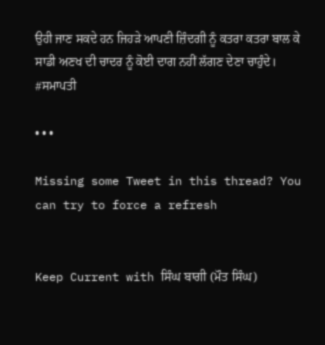ਉਹੀ ਜਾਣ ਸਕਦੇ ਹਨ ਜਿਹੜੇ ਆਪਣੀ ਜ਼ਿੰਦਗੀ ਨੂੰ ਕਤਰਾ ਕਤਰਾ ਬਾਲ ਕੇ ਸਾਡੀ ਅਣਖ ਦੀ ਚਾਦਰ ਨੂੰ ਕੋਈ ਦਾਗ ਨਹੀਂ ਲੱਗਣ ਦੇਣਾ ਚਾਹੁੰਦੇ।
#ਸਮਾਪਤੀ

• • •

Missing some Tweet in this thread? You can try to force a refresh


Keep Current with ਸਿੰਘ ਬਾਗੀ (ਮੌਤ ਸਿੰਘ)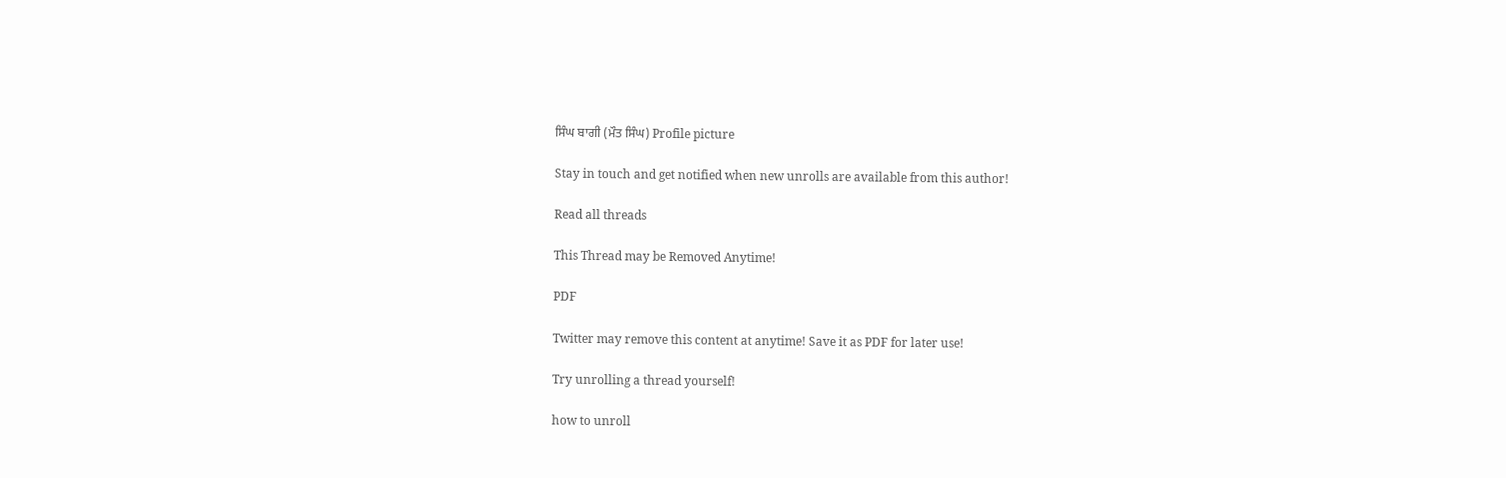ਸਿੰਘ ਬਾਗੀ (ਮੌਤ ਸਿੰਘ) Profile picture

Stay in touch and get notified when new unrolls are available from this author!

Read all threads

This Thread may be Removed Anytime!

PDF

Twitter may remove this content at anytime! Save it as PDF for later use!

Try unrolling a thread yourself!

how to unroll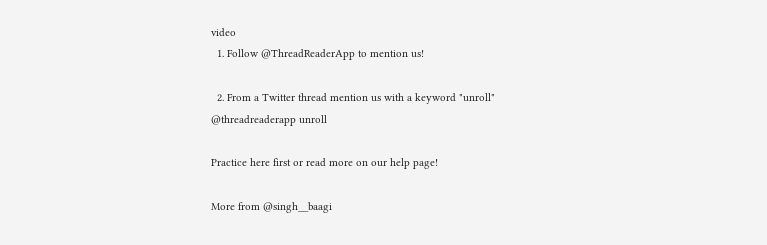video
  1. Follow @ThreadReaderApp to mention us!

  2. From a Twitter thread mention us with a keyword "unroll"
@threadreaderapp unroll

Practice here first or read more on our help page!

More from @singh__baagi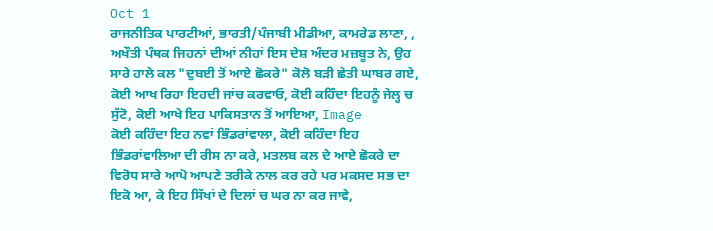Oct 1
ਰਾਜਨੀਤਿਕ ਪਾਰਟੀਆਂ, ਭਾਰਤੀ/ਪੰਜਾਬੀ ਮੀਡੀਆ, ਕਾਮਰੇਡ ਲਾਣਾ, , ਅਖੌਤੀ ਪੰਥਕ ਜਿਹਨਾਂ ਦੀਆਂ ਨੀਹਾਂ ਇਸ ਦੇਸ਼ ਅੰਦਰ ਮਜ਼ਬੂਤ ਨੇ, ਉਹ ਸਾਰੇ ਹਾਲੇ ਕਲ "ਦੁਬਈ ਤੋਂ ਆਏ ਛੋਕਰੇ" ਕੋਲੋ ਬੜੀ ਛੇਤੀ ਘਾਬਰ ਗਏ, ਕੋਈ ਆਖ ਰਿਹਾ ਇਹਦੀ ਜਾਂਚ ਕਰਵਾਓ, ਕੋਈ ਕਹਿੰਦਾ ਇਹਨੂੰ ਜੇਲ੍ਹ ਚ ਸੁੱਟੋ, ਕੋਈ ਆਖੇ ਇਹ ਪਾਕਿਸਤਾਨ ਤੋਂ ਆਇਆ, Image
ਕੋਈ ਕਹਿੰਦਾ ਇਹ ਨਵਾਂ ਭਿੰਡਰਾਂਵਾਲਾ, ਕੋਈ ਕਹਿੰਦਾ ਇਹ ਭਿੰਡਰਾਂਵਾਲਿਆ ਦੀ ਰੀਸ ਨਾ ਕਰੇ, ਮਤਲਬ ਕਲ ਦੇ ਆਏ ਛੋਕਰੇ ਦਾ ਵਿਰੋਧ ਸਾਰੇ ਆਪੋ ਆਪਣੇ ਤਰੀਕੇ ਨਾਲ ਕਰ ਰਹੇ ਪਰ ਮਕਸਦ ਸਭ ਦਾ ਇਕੋ ਆ, ਕੇ ਇਹ ਸਿੱਖਾਂ ਦੇ ਦਿਲਾਂ ਚ ਘਰ ਨਾ ਕਰ ਜਾਵੇ,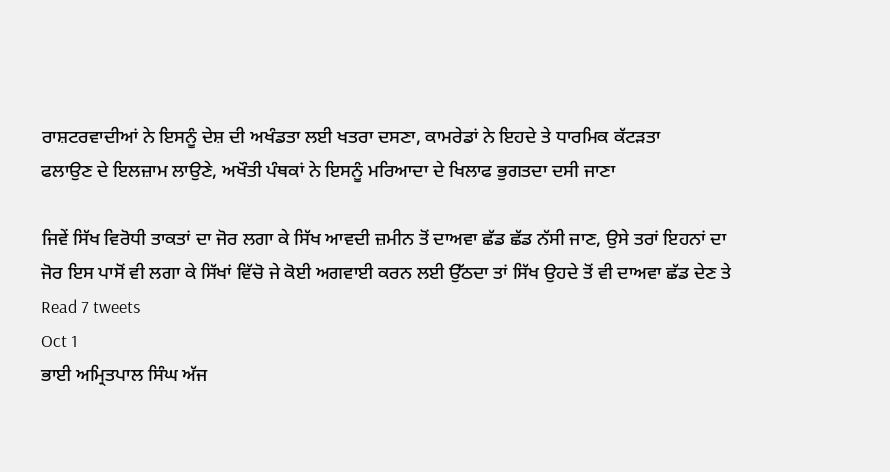ਰਾਸ਼ਟਰਵਾਦੀਆਂ ਨੇ ਇਸਨੂੰ ਦੇਸ਼ ਦੀ ਅਖੰਡਤਾ ਲਈ ਖਤਰਾ ਦਸਣਾ, ਕਾਮਰੇਡਾਂ ਨੇ ਇਹਦੇ ਤੇ ਧਾਰਮਿਕ ਕੱਟੜਤਾ
ਫਲਾਉਣ ਦੇ ਇਲਜ਼ਾਮ ਲਾਉਣੇ, ਅਖੌਤੀ ਪੰਥਕਾਂ ਨੇ ਇਸਨੂੰ ਮਰਿਆਦਾ ਦੇ ਖਿਲਾਫ ਭੁਗਤਦਾ ਦਸੀ ਜਾਣਾ

ਜਿਵੇਂ ਸਿੱਖ ਵਿਰੋਧੀ ਤਾਕਤਾਂ ਦਾ ਜੋਰ ਲਗਾ ਕੇ ਸਿੱਖ ਆਵਦੀ ਜ਼ਮੀਨ ਤੋਂ ਦਾਅਵਾ ਛੱਡ ਛੱਡ ਨੱਸੀ ਜਾਣ, ਉਸੇ ਤਰਾਂ ਇਹਨਾਂ ਦਾ ਜੋਰ ਇਸ ਪਾਸੋਂ ਵੀ ਲਗਾ ਕੇ ਸਿੱਖਾਂ ਵਿੱਚੋ ਜੇ ਕੋਈ ਅਗਵਾਈ ਕਰਨ ਲਈ ਉੱਠਦਾ ਤਾਂ ਸਿੱਖ ਉਹਦੇ ਤੋਂ ਵੀ ਦਾਅਵਾ ਛੱਡ ਦੇਣ ਤੇ
Read 7 tweets
Oct 1
ਭਾਈ ਅਮ੍ਰਿਤਪਾਲ ਸਿੰਘ ਅੱਜ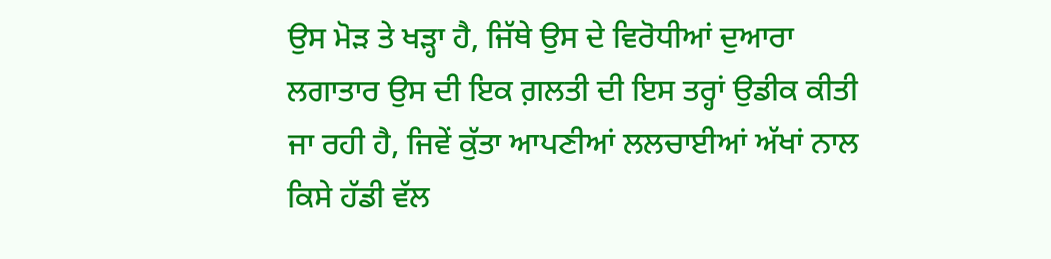ਉਸ ਮੋੜ ਤੇ ਖੜ੍ਹਾ ਹੈ, ਜਿੱਥੇ ਉਸ ਦੇ ਵਿਰੋਧੀਆਂ ਦੁਆਰਾ ਲਗਾਤਾਰ ਉਸ ਦੀ ਇਕ ਗ਼ਲਤੀ ਦੀ ਇਸ ਤਰ੍ਹਾਂ ਉਡੀਕ ਕੀਤੀ ਜਾ ਰਹੀ ਹੈ, ਜਿਵੇਂ ਕੁੱਤਾ ਆਪਣੀਆਂ ਲਲਚਾਈਆਂ ਅੱਖਾਂ ਨਾਲ ਕਿਸੇ ਹੱਡੀ ਵੱਲ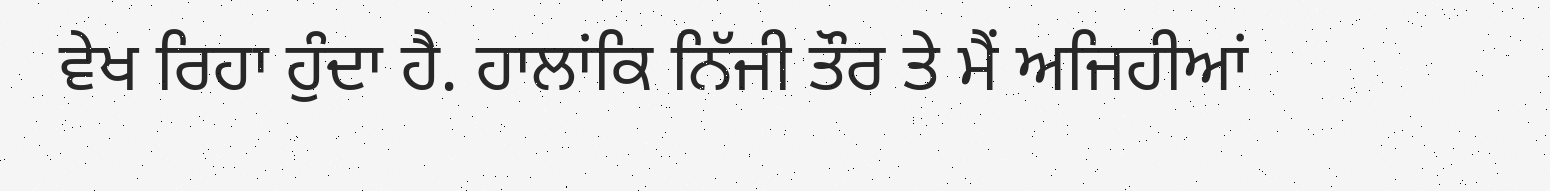ਵੇਖ ਰਿਹਾ ਹੁੰਦਾ ਹੈ. ਹਾਲਾਂਕਿ ਨਿੱਜੀ ਤੌਰ ਤੇ ਮੈਂ ਅਜਿਹੀਆਂ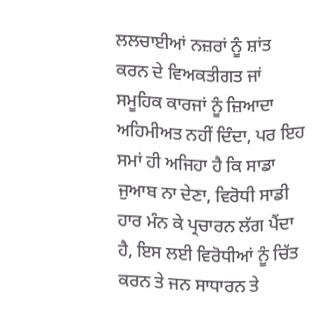ਲਲਚਾਈਆਂ ਨਜ਼ਰਾਂ ਨੂੰ ਸ਼ਾਂਤ ਕਰਨ ਦੇ ਵਿਅਕਤੀਗਤ ਜਾਂ
ਸਮੂਹਿਕ ਕਾਰਜਾਂ ਨੂੰ ਜ਼ਿਆਦਾ ਅਹਿਮੀਅਤ ਨਹੀਂ ਦਿੰਦਾ, ਪਰ ਇਹ ਸਮਾਂ ਹੀ ਅਜਿਹਾ ਹੈ ਕਿ ਸਾਡਾ ਜੁਆਬ ਨਾ ਦੇਣਾ, ਵਿਰੋਧੀ ਸਾਡੀ ਹਾਰ ਮੰਨ ਕੇ ਪ੍ਰਚਾਰਨ ਲੱਗ ਪੈਂਦਾ ਹੈ, ਇਸ ਲਈ ਵਿਰੋਧੀਆਂ ਨੂੰ ਚਿੱਤ ਕਰਨ ਤੇ ਜਨ ਸਾਧਾਰਨ ਤੇ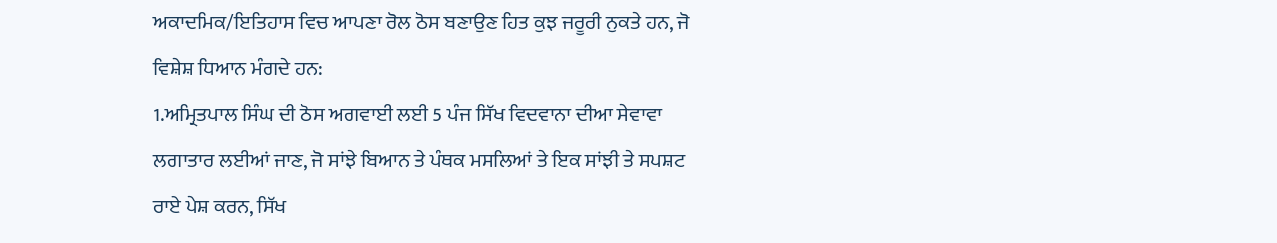ਅਕਾਦਮਿਕ/ਇਤਿਹਾਸ ਵਿਚ ਆਪਣਾ ਰੋਲ ਠੋਸ ਬਣਾਉਣ ਹਿਤ ਕੁਝ ਜਰੂਰੀ ਨੁਕਤੇ ਹਨ, ਜੋ ਵਿਸ਼ੇਸ਼ ਧਿਆਨ ਮੰਗਦੇ ਹਨ:
1.ਅਮ੍ਰਿਤਪਾਲ ਸਿੰਘ ਦੀ ਠੋਸ ਅਗਵਾਈ ਲਈ 5 ਪੰਜ ਸਿੱਖ ਵਿਦਵਾਨਾ ਦੀਆ ਸੇਵਾਵਾ ਲਗਾਤਾਰ ਲਈਆਂ ਜਾਣ, ਜੋ ਸਾਂਝੇ ਬਿਆਨ ਤੇ ਪੰਥਕ ਮਸਲਿਆਂ ਤੇ ਇਕ ਸਾਂਝੀ ਤੇ ਸਪਸ਼ਟ ਰਾਏ ਪੇਸ਼ ਕਰਨ, ਸਿੱਖ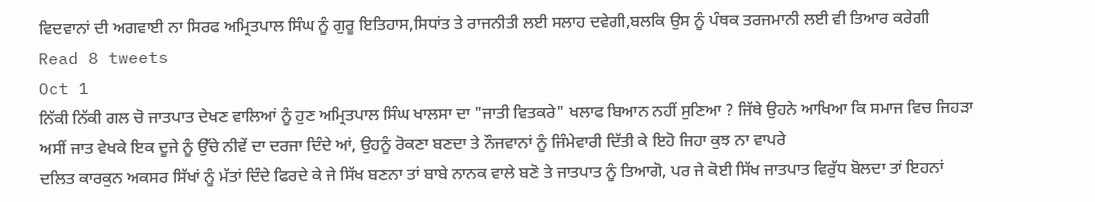ਵਿਦਵਾਨਾਂ ਦੀ ਅਗਵਾਈ ਨਾ ਸਿਰਫ ਅਮ੍ਰਿਤਪਾਲ ਸਿੰਘ ਨੂੰ ਗੁਰੂ ਇਤਿਹਾਸ,ਸਿਧਾਂਤ ਤੇ ਰਾਜਨੀਤੀ ਲਈ ਸਲਾਹ ਦਵੇਗੀ,ਬਲਕਿ ਉਸ ਨੂੰ ਪੰਥਕ ਤਰਜਮਾਨੀ ਲਈ ਵੀ ਤਿਆਰ ਕਰੇਗੀ
Read 8 tweets
Oct 1
ਨਿੱਕੀ ਨਿੱਕੀ ਗਲ ਚੋ ਜਾਤਪਾਤ ਦੇਖਣ ਵਾਲਿਆਂ ਨੂੰ ਹੁਣ ਅਮ੍ਰਿਤਪਾਲ ਸਿੰਘ ਖਾਲਸਾ ਦਾ "ਜਾਤੀ ਵਿਤਕਰੇ" ਖਲਾਫ ਬਿਆਨ ਨਹੀਂ ਸੁਣਿਆ ? ਜਿੱਥੇ ਉਹਨੇ ਆਖਿਆ ਕਿ ਸਮਾਜ ਵਿਚ ਜਿਹੜਾ ਅਸੀਂ ਜਾਤ ਵੇਖਕੇ ਇਕ ਦੂਜੇ ਨੂੰ ਉੱਚੇ ਨੀਵੇਂ ਦਾ ਦਰਜਾ ਦਿੰਦੇ ਆਂ, ਉਹਨੂੰ ਰੋਕਣਾ ਬਣਦਾ ਤੇ ਨੌਜਵਾਨਾਂ ਨੂੰ ਜਿੰਮੇਵਾਰੀ ਦਿੱਤੀ ਕੇ ਇਹੋ ਜਿਹਾ ਕੁਝ ਨਾ ਵਾਪਰੇ
ਦਲਿਤ ਕਾਰਕੁਨ ਅਕਸਰ ਸਿੱਖਾਂ ਨੂੰ ਮੱਤਾਂ ਦਿੰਦੇ ਫਿਰਦੇ ਕੇ ਜੇ ਸਿੱਖ ਬਣਨਾ ਤਾਂ ਬਾਬੇ ਨਾਨਕ ਵਾਲੇ ਬਣੋ ਤੇ ਜਾਤਪਾਤ ਨੂੰ ਤਿਆਗੋ, ਪਰ ਜੇ ਕੋਈ ਸਿੱਖ ਜਾਤਪਾਤ ਵਿਰੁੱਧ ਬੋਲਦਾ ਤਾਂ ਇਹਨਾਂ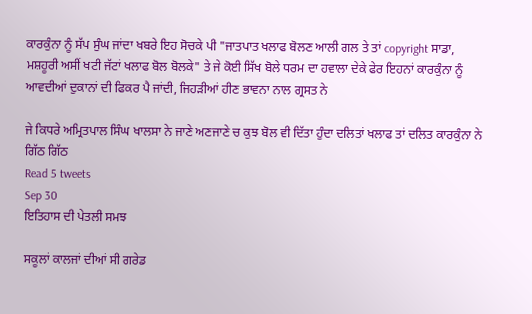ਕਾਰਕੁੰਨਾ ਨੂੰ ਸੱਪ ਸੁੰਘ ਜਾਂਦਾ ਖਬਰੇ ਇਹ ਸੋਚਕੇ ਪੀ "ਜਾਤਪਾਤ ਖਲਾਫ ਬੋਲਣ ਆਲੀ ਗਲ ਤੇ ਤਾਂ copyright ਸਾਡਾ,
ਮਸ਼ਹੂਰੀ ਅਸੀਂ ਖਟੀ ਜੱਟਾਂ ਖਲਾਫ ਬੋਲ ਬੋਲਕੇ" ਤੇ ਜੇ ਕੋਈ ਸਿੱਖ ਬੋਲੇ ਧਰਮ ਦਾ ਹਵਾਲਾ ਦੇਕੇ ਫੇਰ ਇਹਨਾਂ ਕਾਰਕੁੰਨਾ ਨੂੰ ਆਵਦੀਆਂ ਦੁਕਾਨਾਂ ਦੀ ਫਿਕਰ ਪੈ ਜਾਂਦੀ, ਜਿਹੜੀਆਂ ਹੀਣ ਭਾਵਨਾ ਨਾਲ ਗ੍ਰਸਤ ਨੇ

ਜੇ ਕਿਧਰੇ ਅਮ੍ਰਿਤਪਾਲ ਸਿੰਘ ਖਾਲਸਾ ਨੇ ਜਾਣੇ ਅਣਜਾਣੇ ਚ ਕੁਝ ਬੋਲ ਵੀ ਦਿੱਤਾ ਹੁੰਦਾ ਦਲਿਤਾਂ ਖਲਾਫ ਤਾਂ ਦਲਿਤ ਕਾਰਕੁੰਨਾ ਨੇ ਗਿੱਠ ਗਿੱਠ
Read 5 tweets
Sep 30
ਇਤਿਹਾਸ ਦੀ ਪੇਤਲੀ ਸਮਝ

ਸਕੂਲਾਂ ਕਾਲਜਾਂ ਦੀਆਂ ਸੀ ਗਰੇਡ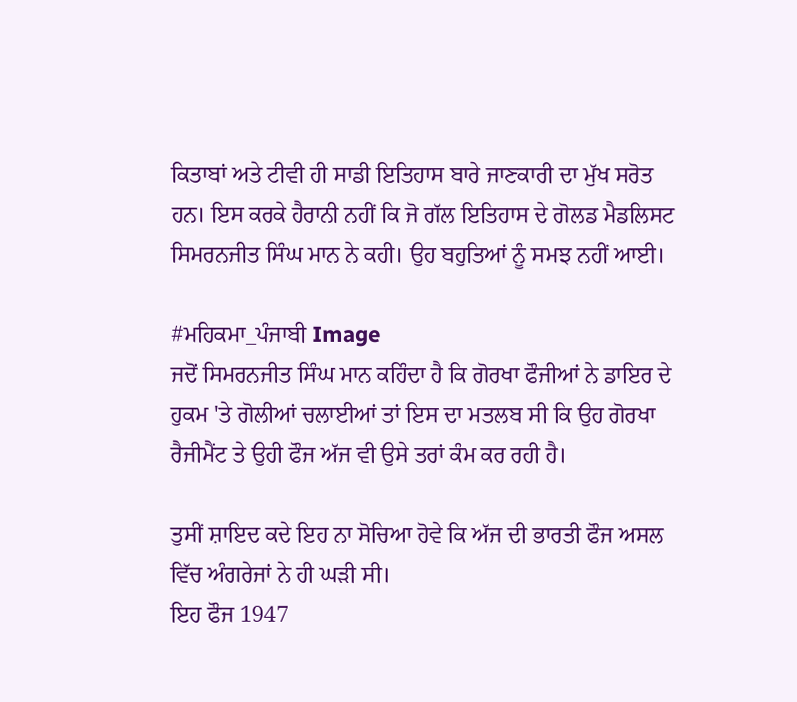ਕਿਤਾਬਾਂ ਅਤੇ ਟੀਵੀ ਹੀ ਸਾਡੀ ਇਤਿਹਾਸ ਬਾਰੇ ਜਾਣਕਾਰੀ ਦਾ ਮੁੱਖ ਸਰੋਤ ਹਨ। ਇਸ ਕਰਕੇ ਹੈਰਾਨੀ ਨਹੀਂ ਕਿ ਜੋ ਗੱਲ ਇਤਿਹਾਸ ਦੇ ਗੋਲਡ ਮੈਡਲਿਸਟ ਸਿਮਰਨਜੀਤ ਸਿੰਘ ਮਾਨ ਨੇ ਕਹੀ। ਉਹ ਬਹੁਤਿਆਂ ਨੂੰ ਸਮਝ ਨਹੀਂ ਆਈ।

#ਮਹਿਕਮਾ_ਪੰਜਾਬੀ Image
ਜਦੋਂ ਸਿਮਰਨਜੀਤ ਸਿੰਘ ਮਾਨ ਕਹਿੰਦਾ ਹੈ ਕਿ ਗੋਰਖਾ ਫੌਜੀਆਂ ਨੇ ਡਾਇਰ ਦੇ ਹੁਕਮ 'ਤੇ ਗੋਲੀਆਂ ਚਲਾਈਆਂ ਤਾਂ ਇਸ ਦਾ ਮਤਲਬ ਸੀ ਕਿ ਉਹ ਗੋਰਖਾ ਰੈਜੀਮੈਂਟ ਤੇ ਉਹੀ ਫੌਜ ਅੱਜ ਵੀ ਉਸੇ ਤਰਾਂ ਕੰਮ ਕਰ ਰਹੀ ਹੈ।

ਤੁਸੀਂ ਸ਼ਾਇਦ ਕਦੇ ਇਹ ਨਾ ਸੋਚਿਆ ਹੋਵੇ ਕਿ ਅੱਜ ਦੀ ਭਾਰਤੀ ਫੌਜ ਅਸਲ ਵਿੱਚ ਅੰਗਰੇਜਾਂ ਨੇ ਹੀ ਘੜੀ ਸੀ।
ਇਹ ਫੌਜ 1947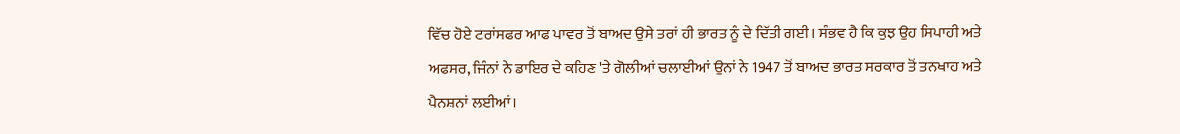ਵਿੱਚ ਹੋਏ ਟਰਾਂਸਫਰ ਆਫ ਪਾਵਰ ਤੋਂ ਬਾਅਦ ਉਸੇ ਤਰਾਂ ਹੀ ਭਾਰਤ ਨੂੰ ਦੇ ਦਿੱਤੀ ਗਈ। ਸੰਭਵ ਹੈ ਕਿ ਕੁਝ ਉਹ ਸਿਪਾਹੀ ਅਤੇ ਅਫਸਰ, ਜਿੰਨਾਂ ਨੇ ਡਾਇਰ ਦੇ ਕਹਿਣ 'ਤੇ ਗੋਲੀਆਂ ਚਲਾਈਆਂ ਉਨਾਂ ਨੇ 1947 ਤੋਂ ਬਾਅਦ ਭਾਰਤ ਸਰਕਾਰ ਤੋਂ ਤਨਖਾਹ ਅਤੇ ਪੈਨਸ਼ਨਾਂ ਲਈਆਂ।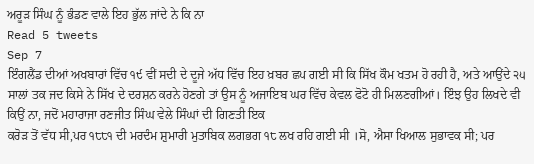ਅਰੂੜ ਸਿੰਘ ਨੂੰ ਭੰਡਣ ਵਾਲੇ ਇਹ ਭੁੱਲ ਜਾਂਦੇ ਨੇ ਕਿ ਨਾ
Read 5 tweets
Sep 7
ਇੰਗਲੈਂਡ ਦੀਆਂ ਅਖਬਾਰਾਂ ਵਿੱਚ ੧੯ ਵੀਂ ਸਦੀ ਦੇ ਦੂਜੇ ਅੱਧ ਵਿੱਚ ਇਹ ਖ਼ਬਰ ਛਪ ਗਈ ਸੀ ਕਿ ਸਿੱਖ ਕੌਮ ਖਤਮ ਹੋ ਰਹੀ ਹੈ, ਅਤੇ ਆਉਂਦੇ ੨੫ ਸਾਲਾਂ ਤਕ ਜਦ ਕਿਸੇ ਨੇ ਸਿੱਖ ਦੇ ਦਰਸ਼ਨ ਕਰਨੇ ਹੋਣਗੇ ਤਾਂ ਉਸ ਨੂੰ ਅਜਾਇਬ ਘਰ ਵਿੱਚ ਕੇਵਲ ਫੋਟੋ ਹੀ ਮਿਲਣਗੀਆਂ। ਇੰਝ ਉਹ ਲਿਖਦੇ ਵੀ ਕਿਉਂ ਨਾ, ਜਦੋਂ ਮਹਾਰਾਜਾ ਰਣਜੀਤ ਸਿੰਘ ਵੇਲੇ ਸਿੰਘਾਂ ਦੀ ਗਿਣਤੀ ਇਕ
ਕਰੋੜ ਤੋਂ ਵੱਧ ਸੀ,ਪਰ ੧੮੮੧ ਦੀ ਮਰਦੰਮ ਸ਼ੁਮਾਰੀ ਮੁਤਾਬਿਕ ਲਗਭਗ ੧੮ ਲਖ ਰਹਿ ਗਈ ਸੀ ।ਸੋ, ਐਸਾ ਖਿਆਲ ਸੁਭਾਵਕ ਸੀ; ਪਰ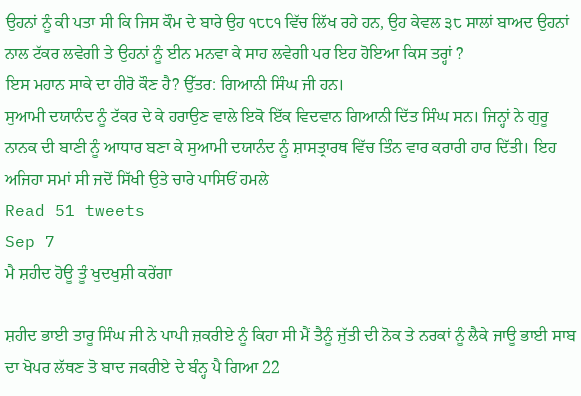ਉਹਨਾਂ ਨੂੰ ਕੀ ਪਤਾ ਸੀ ਕਿ ਜਿਸ ਕੌਮ ਦੇ ਬਾਰੇ ਉਹ ੧੮੮੧ ਵਿੱਚ ਲਿੱਖ ਰਹੇ ਹਨ, ਉਹ ਕੇਵਲ ੩੮ ਸਾਲਾਂ ਬਾਅਦ ਉਹਨਾਂ ਨਾਲ ਟੱਕਰ ਲਵੇਗੀ ਤੇ ਉਹਨਾਂ ਨੂੰ ਈਨ ਮਨਵਾ ਕੇ ਸਾਹ ਲਵੇਗੀ ਪਰ ਇਹ ਹੋਇਆ ਕਿਸ ਤਰ੍ਹਾਂ ?
ਇਸ ਮਹਾਨ ਸਾਕੇ ਦਾ ਹੀਰੋ ਕੌਣ ਹੈ? ਉੱਤਰ: ਗਿਆਨੀ ਸਿੰਘ ਜੀ ਹਨ।
ਸੁਆਮੀ ਦਯਾਨੰਦ ਨੂੰ ਟੱਕਰ ਦੇ ਕੇ ਹਰਾਉਣ ਵਾਲੇ ਇਕੋ ਇੱਕ ਵਿਦਵਾਨ ਗਿਆਨੀ ਦਿੱਤ ਸਿੰਘ ਸਨ। ਜਿਨ੍ਹਾਂ ਨੇ ਗੁਰੂ ਨਾਨਕ ਦੀ ਬਾਣੀ ਨੂੰ ਆਧਾਰ ਬਣਾ ਕੇ ਸੁਆਮੀ ਦਯਾਨੰਦ ਨੂੰ ਸ਼ਾਸਤ੍ਰਾਰਥ ਵਿੱਚ ਤਿੰਨ ਵਾਰ ਕਰਾਰੀ ਹਾਰ ਦਿੱਤੀ। ਇਹ ਅਜਿਹਾ ਸਮਾਂ ਸੀ ਜਦੋਂ ਸਿੱਖੀ ਉਤੇ ਚਾਰੇ ਪਾਸਿਓਂ ਹਮਲੇ
Read 51 tweets
Sep 7
ਮੈ ਸ਼ਹੀਦ ਹੋਊ ਤੂੰ ਖੁਦਖੁਸ਼ੀ ਕਰੇਂਗਾ

ਸ਼ਹੀਦ ਭਾਈ ਤਾਰੂ ਸਿੰਘ ਜੀ ਨੇ ਪਾਪੀ ਜ਼ਕਰੀਏ ਨੂੰ ਕਿਹਾ ਸੀ ਮੈਂ ਤੈਨੂੰ ਜੁੱਤੀ ਦੀ ਨੋਕ ਤੇ ਨਰਕਾਂ ਨੂੰ ਲੈਕੇ ਜਾਊ ਭਾਈ ਸਾਬ ਦਾ ਖੋਪਰ ਲੱਥਣ ਤੋ ਬਾਦ ਜਕਰੀਏ ਦੇ ਬੰਨ੍ਹ ਪੈ ਗਿਆ 22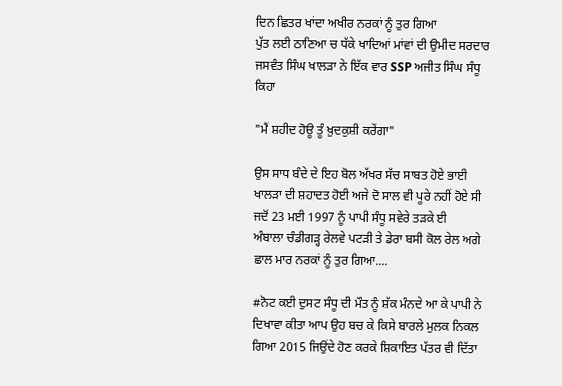ਦਿਨ ਛਿਤਰ ਖਾਂਦਾ ਅਖੀਰ ਨਰਕਾਂ ਨੂੰ ਤੁਰ ਗਿਆ
ਪੁੱਤ ਲਈ ਠਾਣਿਆ ਚ ਧੱਕੇ ਖਾਦਿਆਂ ਮਾਂਵਾਂ ਦੀ ਉਮੀਦ ਸਰਦਾਰ ਜਸਵੰਤ ਸਿੰਘ ਖਾਲੜਾ ਨੇ ਇੱਕ ਵਾਰ SSP ਅਜੀਤ ਸਿੰਘ ਸੰਧੂ ਕਿਹਾ

"ਮੈਂ ਸ਼ਹੀਦ ਹੋਊ ਤੂੰ ਖ਼ੁਦਕੁਸ਼ੀ ਕਰੇਂਗਾ"

ਉਸ ਸਾਧ ਬੰਦੇ ਦੇ ਇਹ ਬੋਲ ਅੱਖਰ ਸੱਚ ਸਾਬਤ ਹੋਏ ਭਾਈ ਖਾਲੜਾ ਦੀ ਸ਼ਹਾਦਤ ਹੋਈ ਅਜੇ ਦੋ ਸਾਲ ਵੀ ਪੂਰੇ ਨਹੀਂ ਹੋਏ ਸੀ ਜਦੋਂ 23 ਮਈ 1997 ਨੂੰ ਪਾਪੀ ਸੰਧੂ ਸਵੇਰੇ ਤੜਕੇ ਈ
ਅੰਬਾਲਾ ਚੰਡੀਗੜ੍ਹ ਰੇਲਵੇ ਪਟੜੀ ਤੇ ਡੇਰਾ ਬਸੀ ਕੋਲ ਰੇਲ ਅਗੇ ਛਾਲ ਮਾਰ ਨਰਕਾਂ ਨੂੰ ਤੁਰ ਗਿਆ....

#ਨੋਟ ਕਈ ਦੁਸਟ ਸੰਧੂ ਦੀ ਮੌਤ ਨੂੰ ਸ਼ੱਕ ਮੰਨਦੇ ਆ ਕੇ ਪਾਪੀ ਨੇ ਦਿਖਾਵਾ ਕੀਤਾ ਆਪ ਉਹ ਬਚ ਕੇ ਕਿਸੇ ਬਾਰਲੇ ਮੁਲਕ ਨਿਕਲ ਗਿਆ 2015 ਜਿਉਂਦੇ ਹੋਣ ਕਰਕੇ ਸ਼ਿਕਾਇਤ ਪੱਤਰ ਵੀ ਦਿੱਤਾ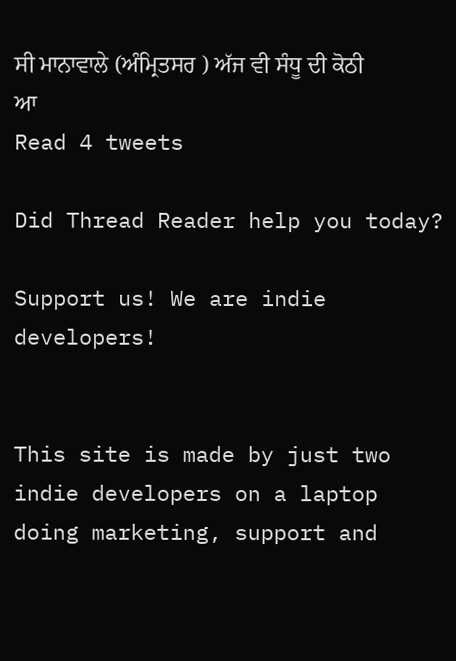ਸੀ ਮਾਨਾਵਾਲੇ (ਅੰਮ੍ਰਿਤਸਰ ) ਅੱਜ ਵੀ ਸੰਧੂ ਦੀ ਕੋਠੀ ਆ
Read 4 tweets

Did Thread Reader help you today?

Support us! We are indie developers!


This site is made by just two indie developers on a laptop doing marketing, support and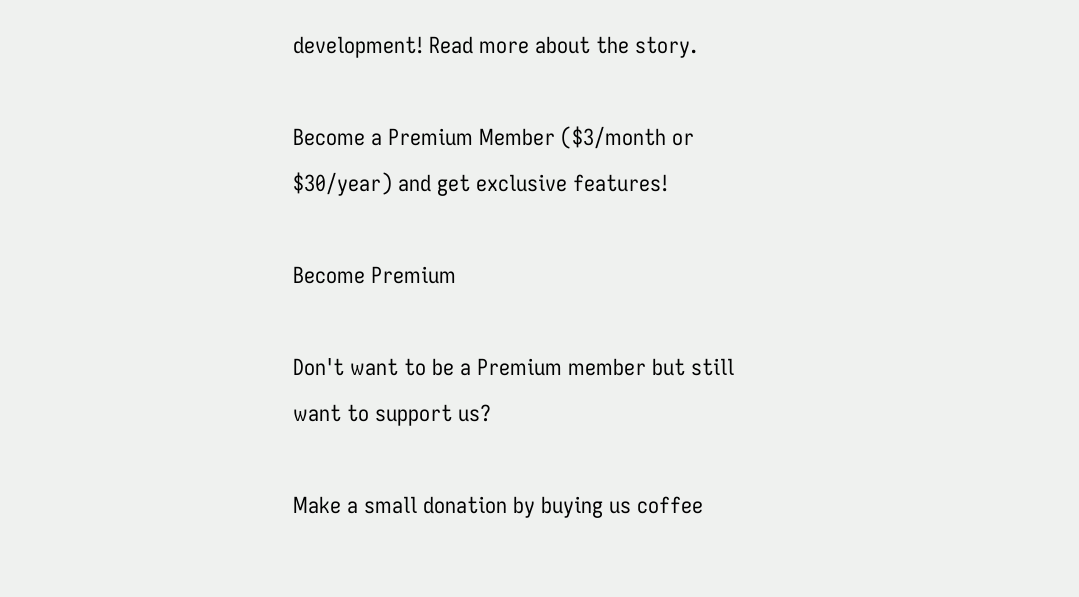development! Read more about the story.

Become a Premium Member ($3/month or $30/year) and get exclusive features!

Become Premium

Don't want to be a Premium member but still want to support us?

Make a small donation by buying us coffee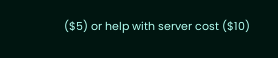($5) or help with server cost ($10)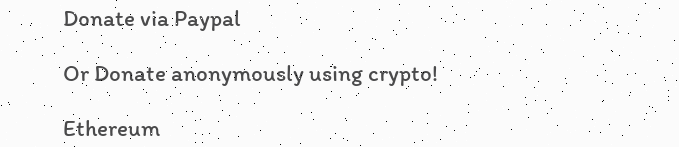Donate via Paypal

Or Donate anonymously using crypto!

Ethereum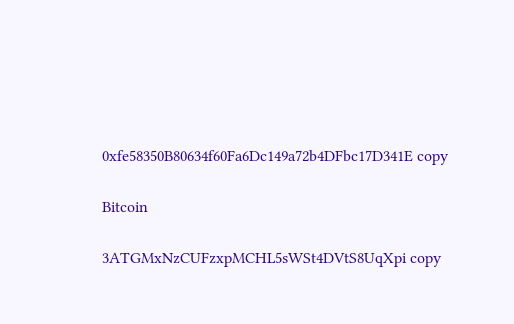0xfe58350B80634f60Fa6Dc149a72b4DFbc17D341E copy

Bitcoin

3ATGMxNzCUFzxpMCHL5sWSt4DVtS8UqXpi copy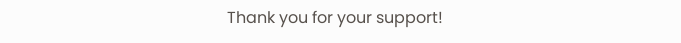Thank you for your support!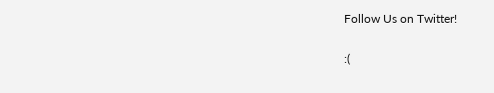Follow Us on Twitter!

:(